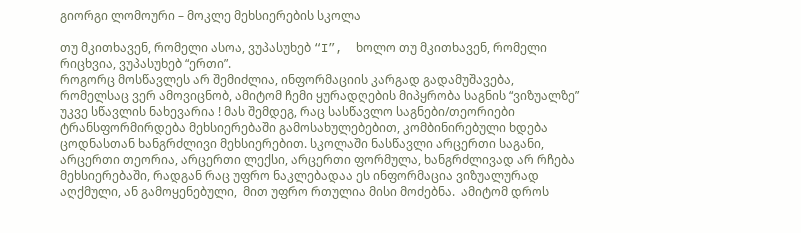გიორგი ლომოური – მოკლე მეხსიერების სკოლა

თუ მკითხავენ, რომელი ასოა, ვუპასუხებ “I”,  ხოლო თუ მკითხავენ, რომელი რიცხვია, ვუპასუხებ “ერთი”.                                                                                                                                       როგორც მოსწავლეს არ შემიძლია, ინფორმაციის კარგად გადამუშავება, რომელსაც ვერ ამოვიცნობ, ამიტომ ჩემი ყურადღების მიპყრობა საგნის “ვიზუალზე” უკვე სწავლის ნახევარია ! მას შემდეგ, რაც სასწავლო საგნები/თეორიები  ტრანსფორმირდება მეხსიერებაში გამოსახულებებით, კომბინირებული ხდება ცოდნასთან ხანგრძლივი მეხსიერებით. სკოლაში ნასწავლი არცერთი საგანი, არცერთი თეორია, არცერთი ლექსი, არცერთი ფორმულა, ხანგრძლივად არ რჩება მეხსიერებაში, რადგან რაც უფრო ნაკლებადაა ეს ინფორმაცია ვიზუალურად აღქმული, ან გამოყენებული,  მით უფრო რთულია მისი მოძებნა.  ამიტომ დროს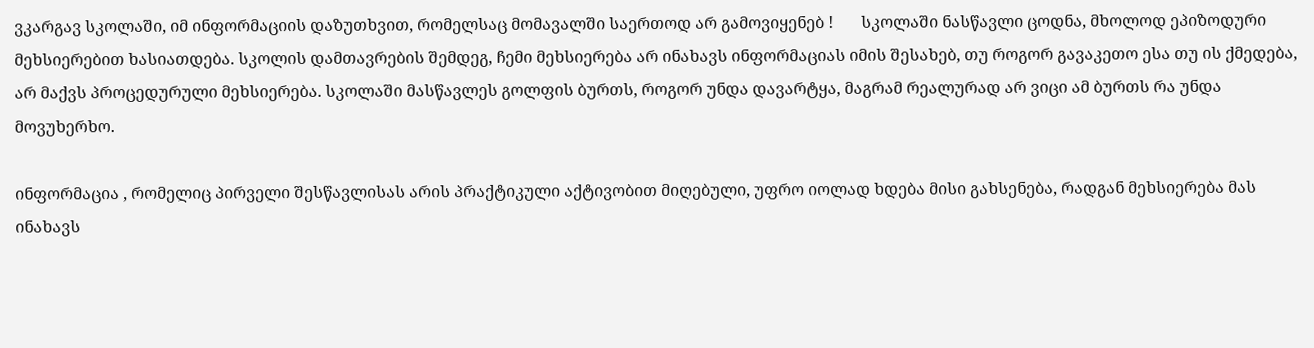ვკარგავ სკოლაში, იმ ინფორმაციის დაზუთხვით, რომელსაც მომავალში საერთოდ არ გამოვიყენებ !       სკოლაში ნასწავლი ცოდნა, მხოლოდ ეპიზოდური მეხსიერებით ხასიათდება. სკოლის დამთავრების შემდეგ, ჩემი მეხსიერება არ ინახავს ინფორმაციას იმის შესახებ, თუ როგორ გავაკეთო ესა თუ ის ქმედება, არ მაქვს პროცედურული მეხსიერება. სკოლაში მასწავლეს გოლფის ბურთს, როგორ უნდა დავარტყა, მაგრამ რეალურად არ ვიცი ამ ბურთს რა უნდა მოვუხერხო.

ინფორმაცია , რომელიც პირველი შესწავლისას არის პრაქტიკული აქტივობით მიღებული, უფრო იოლად ხდება მისი გახსენება, რადგან მეხსიერება მას ინახავს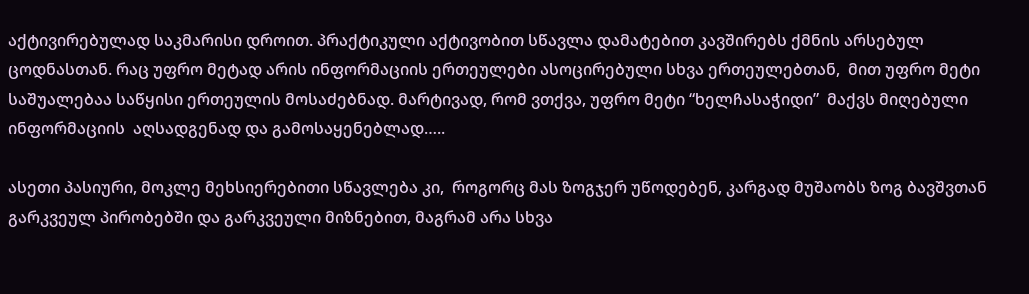აქტივირებულად საკმარისი დროით. პრაქტიკული აქტივობით სწავლა დამატებით კავშირებს ქმნის არსებულ ცოდნასთან. რაც უფრო მეტად არის ინფორმაციის ერთეულები ასოცირებული სხვა ერთეულებთან,  მით უფრო მეტი საშუალებაა საწყისი ერთეულის მოსაძებნად. მარტივად, რომ ვთქვა, უფრო მეტი “ხელჩასაჭიდი”  მაქვს მიღებული ინფორმაციის  აღსადგენად და გამოსაყენებლად…..

ასეთი პასიური, მოკლე მეხსიერებითი სწავლება კი,  როგორც მას ზოგჯერ უწოდებენ, კარგად მუშაობს ზოგ ბავშვთან გარკვეულ პირობებში და გარკვეული მიზნებით, მაგრამ არა სხვა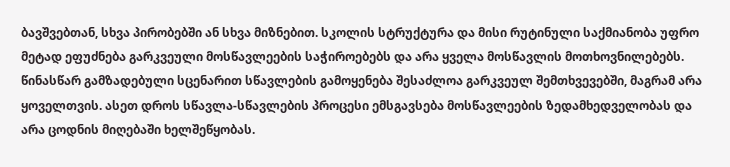ბავშვებთან, სხვა პირობებში ან სხვა მიზნებით. სკოლის სტრუქტურა და მისი რუტინული საქმიანობა უფრო მეტად ეფუძნება გარკვეული მოსწავლეების საჭიროებებს და არა ყველა მოსწავლის მოთხოვნილებებს. წინასწარ გამზადებული სცენარით სწავლების გამოყენება შესაძლოა გარკვეულ შემთხვევებში, მაგრამ არა ყოველთვის. ასეთ დროს სწავლა-სწავლების პროცესი ემსგავსება მოსწავლეების ზედამხედველობას და არა ცოდნის მიღებაში ხელშეწყობას.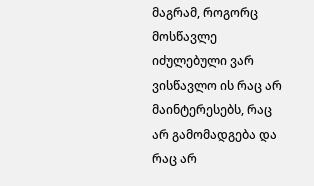მაგრამ, როგორც მოსწავლე იძულებული ვარ ვისწავლო ის რაც არ მაინტერესებს, რაც არ გამომადგება და რაც არ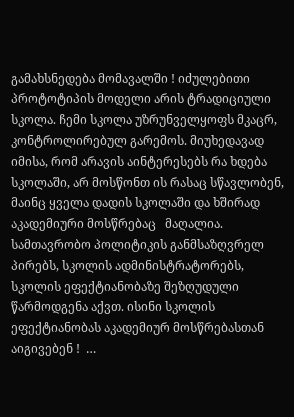გამახსნედება მომავალში ! იძულებითი პროტოტიპის მოდელი არის ტრადიციული სკოლა. ჩემი სკოლა უზრუნველყოფს მკაცრ, კონტროლირებულ გარემოს. მიუხედავად იმისა, რომ არავის აინტერესებს რა ხდება სკოლაში, არ მოსწონთ ის რასაც სწავლობენ, მაინც ყველა დადის სკოლაში და ხშირად აკადემიური მოსწრებაც   მაღალია. სამთავრობო პოლიტიკის განმსაზღვრელ პირებს, სკოლის ადმინისტრატორებს, სკოლის ეფექტიანობაზე შეზღუდული წარმოდგენა აქვთ. ისინი სკოლის ეფექტიანობას აკადემიურ მოსწრებასთან აიგივებენ !  …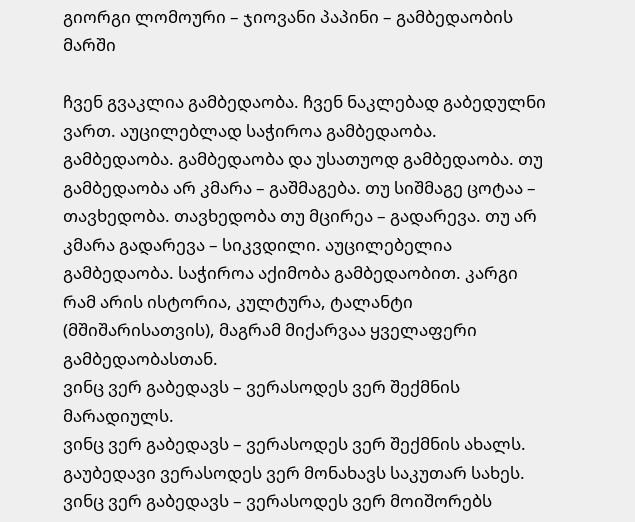გიორგი ლომოური – ჯიოვანი პაპინი – გამბედაობის მარში

ჩვენ გვაკლია გამბედაობა. ჩვენ ნაკლებად გაბედულნი ვართ. აუცილებლად საჭიროა გამბედაობა. გამბედაობა. გამბედაობა და უსათუოდ გამბედაობა. თუ გამბედაობა არ კმარა – გაშმაგება. თუ სიშმაგე ცოტაა – თავხედობა. თავხედობა თუ მცირეა – გადარევა. თუ არ კმარა გადარევა – სიკვდილი. აუცილებელია გამბედაობა. საჭიროა აქიმობა გამბედაობით. კარგი რამ არის ისტორია, კულტურა, ტალანტი (მშიშარისათვის), მაგრამ მიქარვაა ყველაფერი გამბედაობასთან.
ვინც ვერ გაბედავს – ვერასოდეს ვერ შექმნის მარადიულს.
ვინც ვერ გაბედავს – ვერასოდეს ვერ შექმნის ახალს.
გაუბედავი ვერასოდეს ვერ მონახავს საკუთარ სახეს.
ვინც ვერ გაბედავს – ვერასოდეს ვერ მოიშორებს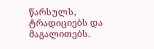წარსულს, ტრადიციებს და მაგალითებს.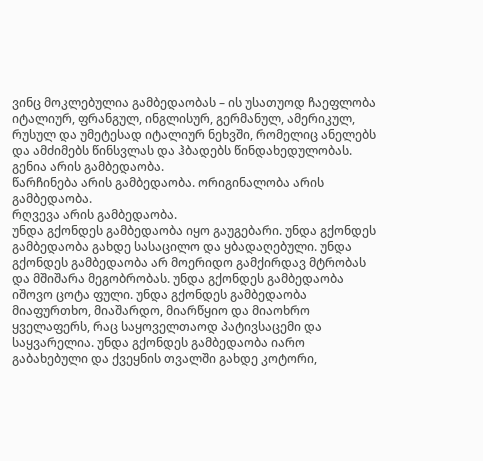ვინც მოკლებულია გამბედაობას – ის უსათუოდ ჩაეფლობა იტალიურ, ფრანგულ, ინგლისურ, გერმანულ, ამერიკულ, რუსულ და უმეტესად იტალიურ ნეხვში, რომელიც ანელებს და ამძიმებს წინსვლას და ჰბადებს წინდახედულობას.
გენია არის გამბედაობა.
წარჩინება არის გამბედაობა. ორიგინალობა არის გამბედაობა.
რღვევა არის გამბედაობა.
უნდა გქონდეს გამბედაობა იყო გაუგებარი. უნდა გქონდეს გამბედაობა გახდე სასაცილო და ყბადაღებული. უნდა გქონდეს გამბედაობა არ მოერიდო გამქირდავ მტრობას და მშიშარა მეგობრობას. უნდა გქონდეს გამბედაობა იშოვო ცოტა ფული. უნდა გქონდეს გამბედაობა მიაფურთხო, მიაშარდო, მიარწყიო და მიაოხრო ყველაფერს, რაც საყოველთაოდ პატივსაცემი და საყვარელია. უნდა გქონდეს გამბედაობა იარო გაბახებული და ქვეყნის თვალში გახდე კოტორი,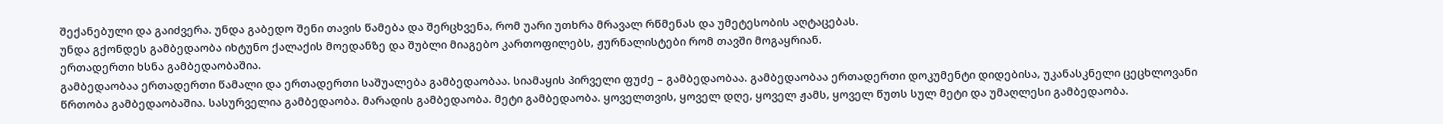შექანებული და გაიძვერა. უნდა გაბედო შენი თავის წამება და შერცხვენა, რომ უარი უთხრა მრავალ რწმენას და უმეტესობის აღტაცებას.
უნდა გქონდეს გამბედაობა იხტუნო ქალაქის მოედანზე და შუბლი მიაგებო კართოფილებს, ჟურნალისტები რომ თავში მოგაყრიან.
ერთადერთი ხსნა გამბედაობაშია.
გამბედაობაა ერთადერთი წამალი და ერთადერთი საშუალება გამბედაობაა. სიამაყის პირველი ფუძე – გამბედაობაა. გამბედაობაა ერთადერთი დოკუმენტი დიდებისა, უკანასკნელი ცეცხლოვანი წრთობა გამბედაობაშია. სასურველია გამბედაობა. მარადის გამბედაობა. მეტი გამბედაობა. ყოველთვის, ყოველ დღე, ყოველ ჟამს, ყოველ წუთს სულ მეტი და უმაღლესი გამბედაობა.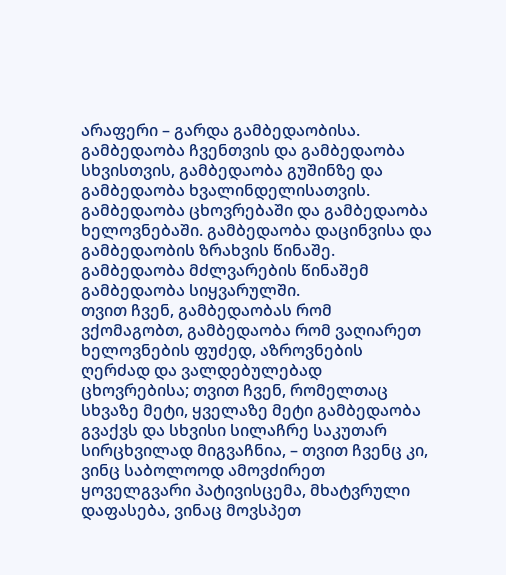არაფერი – გარდა გამბედაობისა. გამბედაობა ჩვენთვის და გამბედაობა სხვისთვის, გამბედაობა გუშინზე და გამბედაობა ხვალინდელისათვის. გამბედაობა ცხოვრებაში და გამბედაობა ხელოვნებაში. გამბედაობა დაცინვისა და გამბედაობის ზრახვის წინაშე. გამბედაობა მძლვარების წინაშემ გამბედაობა სიყვარულში.
თვით ჩვენ, გამბედაობას რომ ვქომაგობთ, გამბედაობა რომ ვაღიარეთ ხელოვნების ფუძედ, აზროვნების ღერძად და ვალდებულებად ცხოვრებისა; თვით ჩვენ, რომელთაც სხვაზე მეტი, ყველაზე მეტი გამბედაობა გვაქვს და სხვისი სილაჩრე საკუთარ სირცხვილად მიგვაჩნია, – თვით ჩვენც კი, ვინც საბოლოოდ ამოვძირეთ ყოველგვარი პატივისცემა, მხატვრული დაფასება, ვინაც მოვსპეთ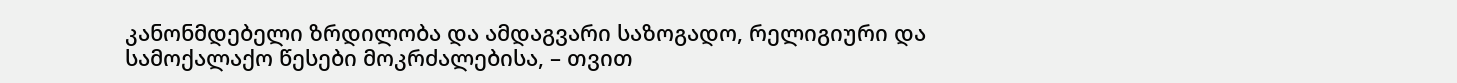კანონმდებელი ზრდილობა და ამდაგვარი საზოგადო, რელიგიური და სამოქალაქო წესები მოკრძალებისა, – თვით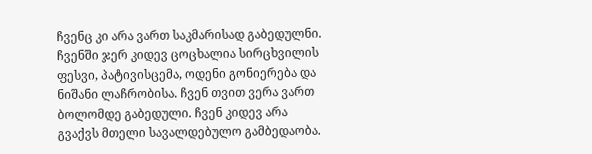ჩვენც კი არა ვართ საკმარისად გაბედულნი.
ჩვენში ჯერ კიდევ ცოცხალია სირცხვილის ფესვი, პატივისცემა, ოდენი გონიერება და ნიშანი ლაჩრობისა. ჩვენ თვით ვერა ვართ ბოლომდე გაბედული. ჩვენ კიდევ არა გვაქვს მთელი სავალდებულო გამბედაობა.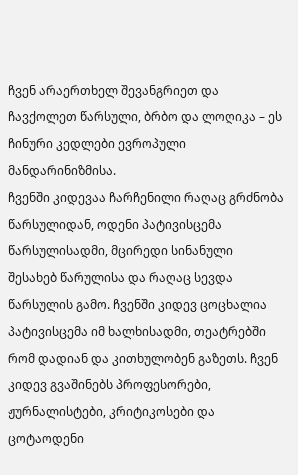ჩვენ არაერთხელ შევანგრიეთ და ჩავქოლეთ წარსული, ბრბო და ლოღიკა – ეს ჩინური კედლები ევროპული მანდარინიზმისა.
ჩვენში კიდევაა ჩარჩენილი რაღაც გრძნობა წარსულიდან, ოდენი პატივისცემა წარსულისადმი, მცირედი სინანული შესახებ წარულისა და რაღაც სევდა წარსულის გამო. ჩვენში კიდევ ცოცხალია პატივისცემა იმ ხალხისადმი, თეატრებში რომ დადიან და კითხულობენ გაზეთს. ჩვენ კიდევ გვაშინებს პროფესორები, ჟურნალისტები, კრიტიკოსები და ცოტაოდენი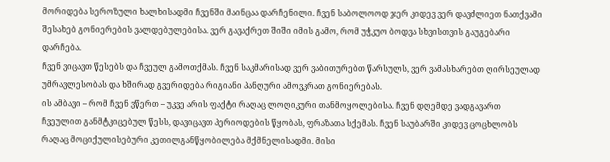მორიდება სეროზული ხალხისადმი ჩვენში მაინცაა დარჩენილი. ჩვენ საბოლოოდ ჯერ კიდევ ვერ დავძლიეთ ნათქვამი შესახებ გონიერების ვალდებულებისა. ვერ გავაქრეთ შიში იმის გამო, რომ უჭკუო ბოდვა სხვისთვის გაუგებარი დარჩება.
ჩვენ ვიცავთ წესებს და ჩვეულ გამოთქმას. ჩვენ საკმარისად ვერ ვაბითურებთ წარსულს, ვერ ვამასხარებთ ღირსეულად უმრავლესობას და ხშირად გვერიდება რიგიანი პანღური ამოვკრათ გონიერებას.
ის ამბავი – რომ ჩვენ ვწერთ – უკვე არის ფაქტი რაღაც ლოღიკური თანმოყოლებისა. ჩვენ დღემდე ვადგავართ ჩვეულით განმტკიცებულ წესს, დავიცავთ პერიოდების წყობას, ფრაზათა სქემას. ჩვენ საუბარში კიდევ ცოცხლობს რაღაც მოციქულისებური კეთილგანწყობილება მქმნელისადმი. მისი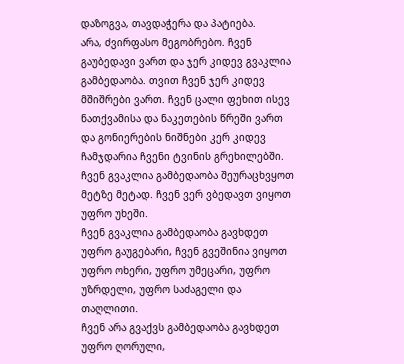დაზოგვა, თავდაჭერა და პატიება.
არა, ძვირფასო მეგობრებო. ჩვენ გაუბედავი ვართ და ჯერ კიდევ გვაკლია გამბედაობა. თვით ჩვენ ჯერ კიდევ მშიშრები ვართ. ჩვენ ცალი ფეხით ისევ ნათქვამისა და ნაკეთების წრეში ვართ და გონიერების ნიშნები კერ კიდევ ჩამჯდარია ჩვენი ტვინის გრეხილებში.
ჩვენ გვაკლია გამბედაობა შეურაცხვყოთ მეტზე მეტად. ჩვენ ვერ ვბედავთ ვიყოთ უფრო უხეში.
ჩვენ გვაკლია გამბედაობა გავხდეთ უფრო გაუგებარი, ჩვენ გვეშინია ვიყოთ უფრო ოხერი, უფრო უმეცარი, უფრო უზრდელი, უფრო საძაგელი და თაღლითი.
ჩვენ არა გვაქვს გამბედაობა გავხდეთ უფრო ღორული,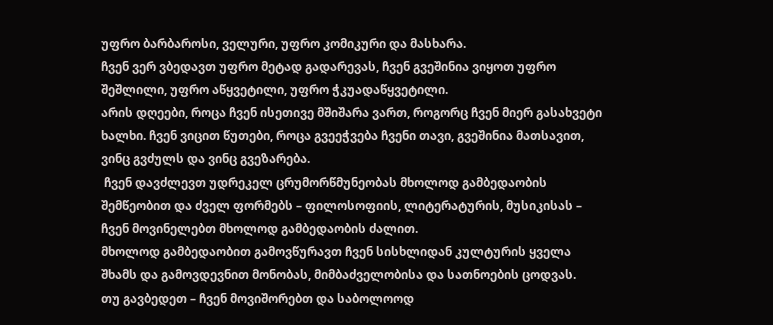უფრო ბარბაროსი, ველური, უფრო კომიკური და მასხარა.
ჩვენ ვერ ვბედავთ უფრო მეტად გადარევას, ჩვენ გვეშინია ვიყოთ უფრო შეშლილი, უფრო აწყვეტილი, უფრო ჭკუადაწყვეტილი.
არის დღეები, როცა ჩვენ ისეთივე მშიშარა ვართ, როგორც ჩვენ მიერ გასახვეტი ხალხი. ჩვენ ვიცით წუთები, როცა გვეეჭვება ჩვენი თავი, გვეშინია მათსავით, ვინც გვძულს და ვინც გვეზარება.
 ჩვენ დავძლევთ უდრეკელ ცრუმორწმუნეობას მხოლოდ გამბედაობის შემწეობით და ძველ ფორმებს – ფილოსოფიის, ლიტერატურის, მუსიკისას – ჩვენ მოვინელებთ მხოლოდ გამბედაობის ძალით.
მხოლოდ გამბედაობით გამოვწურავთ ჩვენ სისხლიდან კულტურის ყველა შხამს და გამოვდევნით მონობას, მიმბაძველობისა და სათნოების ცოდვას.
თუ გავბედეთ – ჩვენ მოვიშორებთ და საბოლოოდ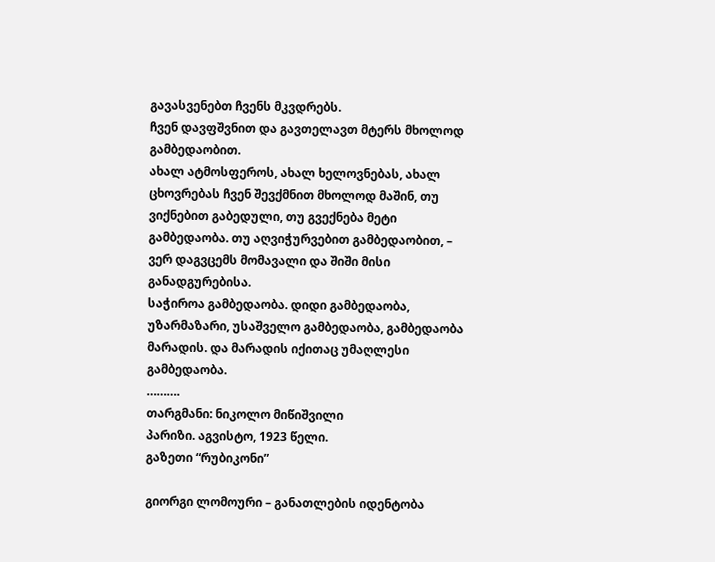გავასვენებთ ჩვენს მკვდრებს.
ჩვენ დავფშვნით და გავთელავთ მტერს მხოლოდ გამბედაობით.
ახალ ატმოსფეროს, ახალ ხელოვნებას, ახალ ცხოვრებას ჩვენ შევქმნით მხოლოდ მაშინ, თუ ვიქნებით გაბედული, თუ გვექნება მეტი გამბედაობა. თუ აღვიჭურვებით გამბედაობით, – ვერ დაგვცემს მომავალი და შიში მისი განადგურებისა.
საჭიროა გამბედაობა. დიდი გამბედაობა, უზარმაზარი, უსაშველო გამბედაობა, გამბედაობა მარადის. და მარადის იქითაც უმაღლესი გამბედაობა.
……….
თარგმანი: ნიკოლო მიწიშვილი
პარიზი. აგვისტო, 1923 წელი.
გაზეთი “რუბიკონი”

გიორგი ლომოური – განათლების იდენტობა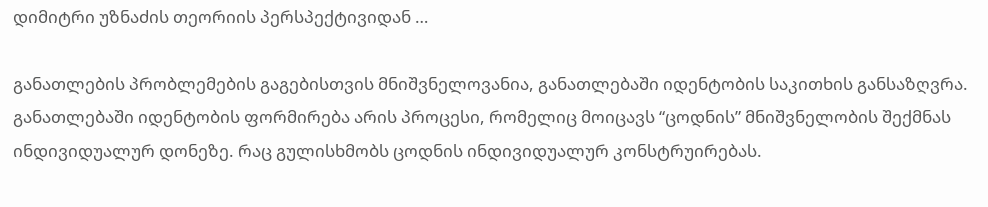დიმიტრი უზნაძის თეორიის პერსპექტივიდან …

განათლების პრობლემების გაგებისთვის მნიშვნელოვანია, განათლებაში იდენტობის საკითხის განსაზღვრა. განათლებაში იდენტობის ფორმირება არის პროცესი, რომელიც მოიცავს “ცოდნის” მნიშვნელობის შექმნას ინდივიდუალურ დონეზე. რაც გულისხმობს ცოდნის ინდივიდუალურ კონსტრუირებას.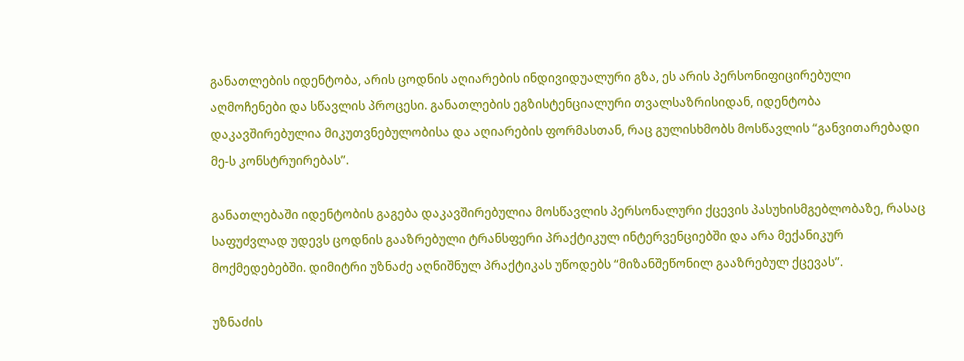განათლების იდენტობა, არის ცოდნის აღიარების ინდივიდუალური გზა, ეს არის პერსონიფიცირებული აღმოჩენები და სწავლის პროცესი. განათლების ეგზისტენციალური თვალსაზრისიდან, იდენტობა დაკავშირებულია მიკუთვნებულობისა და აღიარების ფორმასთან, რაც გულისხმობს მოსწავლის “განვითარებადი მე-ს კონსტრუირებას”.

განათლებაში იდენტობის გაგება დაკავშირებულია მოსწავლის პერსონალური ქცევის პასუხისმგებლობაზე, რასაც საფუძვლად უდევს ცოდნის გააზრებული ტრანსფერი პრაქტიკულ ინტერვენციებში და არა მექანიკურ მოქმედებებში. დიმიტრი უზნაძე აღნიშნულ პრაქტიკას უწოდებს “მიზანშეწონილ გააზრებულ ქცევას”.

უზნაძის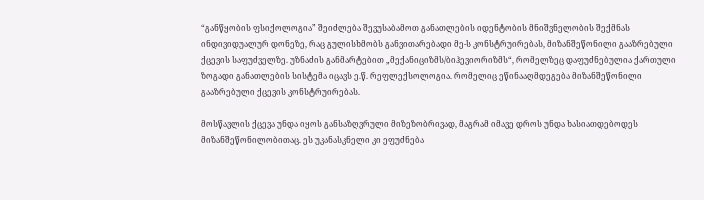“განწყობის ფსიქოლოგია” შეიძლება შევუსაბამოთ განათლების იდენტობის მნიშვნელობის შექმნას ინდივიდუალურ დონეზე, რაც გულისხმობს განვითარებადი მე-ს კონსტრუირებას, მიზანშეწონილი გააზრებული ქცევის საფუძველზე. უზნაძის განმარტებით „მექანიციზმს/ბიჰევიორიზმს“, რომელზეც დაფუძნებულია ქართული ზოგადი განათლების სისტემა იცავს ე.წ. რეფლექსოლოგია. რომელიც ეწინააღმდეგება მიზანშეწონილი გააზრებული ქცევის კონსტრუირებას.

მოსწავლის ქცევა უნდა იყოს განსაზღვრული მიზეზობრივად, მაგრამ იმავე დროს უნდა ხასიათდებოდეს მიზანშეწონილობითაც. ეს უკანასკნელი კი ეფუძნება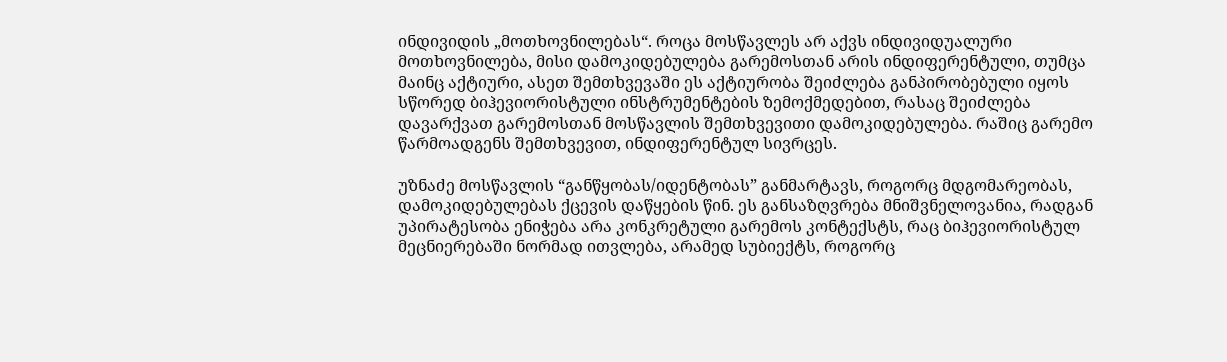ინდივიდის „მოთხოვნილებას“. როცა მოსწავლეს არ აქვს ინდივიდუალური მოთხოვნილება, მისი დამოკიდებულება გარემოსთან არის ინდიფერენტული, თუმცა მაინც აქტიური, ასეთ შემთხვევაში ეს აქტიურობა შეიძლება განპირობებული იყოს სწორედ ბიჰევიორისტული ინსტრუმენტების ზემოქმედებით, რასაც შეიძლება დავარქვათ გარემოსთან მოსწავლის შემთხვევითი დამოკიდებულება. რაშიც გარემო წარმოადგენს შემთხვევით, ინდიფერენტულ სივრცეს.

უზნაძე მოსწავლის “განწყობას/იდენტობას” განმარტავს, როგორც მდგომარეობას, დამოკიდებულებას ქცევის დაწყების წინ. ეს განსაზღვრება მნიშვნელოვანია, რადგან უპირატესობა ენიჭება არა კონკრეტული გარემოს კონტექსტს, რაც ბიჰევიორისტულ მეცნიერებაში ნორმად ითვლება, არამედ სუბიექტს, როგორც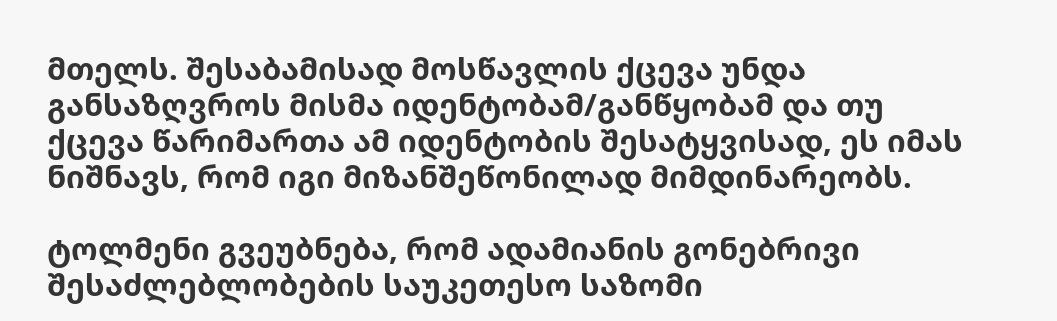მთელს. შესაბამისად მოსწავლის ქცევა უნდა განსაზღვროს მისმა იდენტობამ/განწყობამ და თუ ქცევა წარიმართა ამ იდენტობის შესატყვისად, ეს იმას ნიშნავს, რომ იგი მიზანშეწონილად მიმდინარეობს.

ტოლმენი გვეუბნება, რომ ადამიანის გონებრივი შესაძლებლობების საუკეთესო საზომი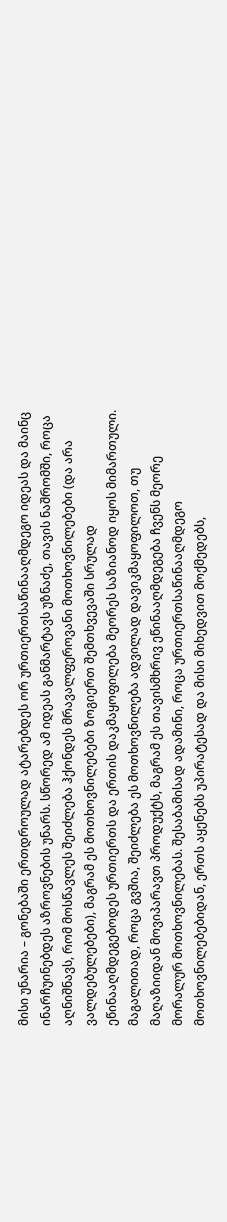მისი უნარია – გონებაში ერთდროულად ატარებდეს ორ ურთიერთსაწინააღმდეგო იდეას და მაინც ინარჩუინებდეს აზროვნების უნარს. სწორედ ამ იდეას განმარტავს უზნაძე, თავის ნაშრომში, როცა აღნიშნავს, რომ მოსწავლეს შეიძლება ჰქონდეს მრავალფეროვანი მოთხოვნილებები (და არა ვალდებულებები), მაგრამ ეს მოთხოვნილებები ზოგიერთ შემთხვევაში სრულად ეწინააღმდეგებოდეს ურთიერთს და ერთის დაკმაყოფილება მეორეს საზიანოდ იყოს მიმართული. მაგალითად, როცა გვშია, შეიძლება ეს მოთხოვნილება ადვილად დავიკმაყოფილოთ, თუ მაღაზიიდან მოვიპარავთ პროდუქტს, მაგრამ ეს თავისმხრივ ეწინააღმდეგება ჩვენს მეორე მორალურ მოთხოვნილებას. შესაბამისად ადამინი, როცა ურთიერთსაწინააღმდეგო მოთხოვნილებებიდან, ერთს აყენებს უპირატესად და მისი მიხედვით მოქმედებს,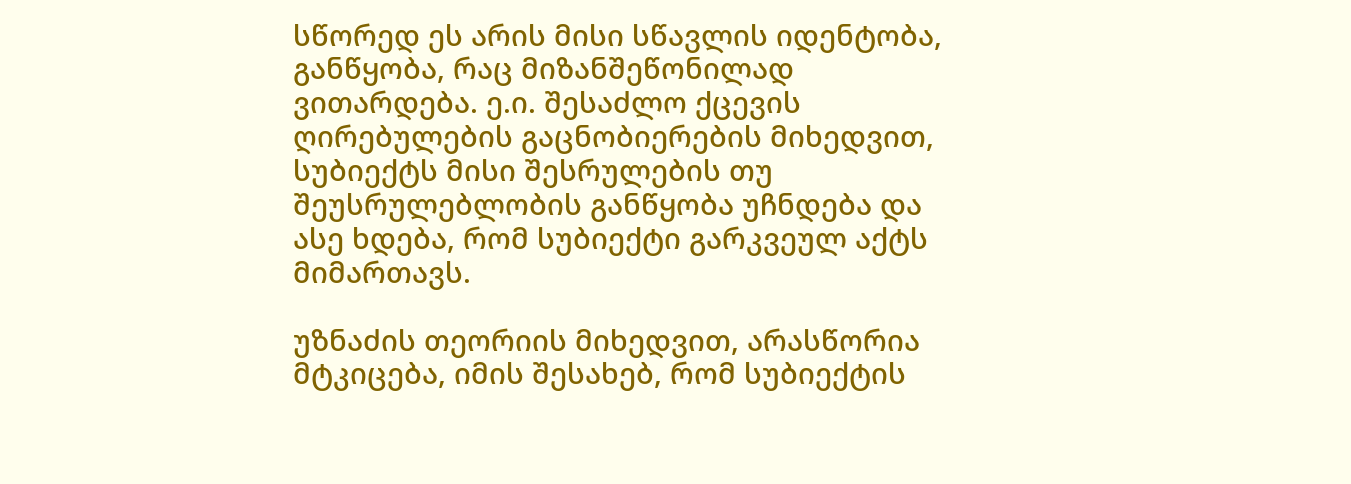სწორედ ეს არის მისი სწავლის იდენტობა, განწყობა, რაც მიზანშეწონილად ვითარდება. ე.ი. შესაძლო ქცევის ღირებულების გაცნობიერების მიხედვით, სუბიექტს მისი შესრულების თუ შეუსრულებლობის განწყობა უჩნდება და ასე ხდება, რომ სუბიექტი გარკვეულ აქტს მიმართავს.

უზნაძის თეორიის მიხედვით, არასწორია  მტკიცება, იმის შესახებ, რომ სუბიექტის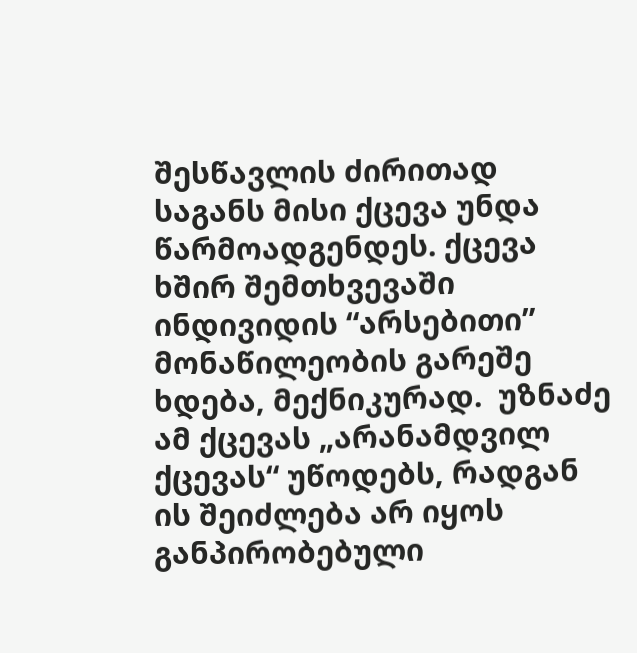შესწავლის ძირითად საგანს მისი ქცევა უნდა წარმოადგენდეს. ქცევა  ხშირ შემთხვევაში  ინდივიდის “არსებითი” მონაწილეობის გარეშე ხდება, მექნიკურად.  უზნაძე ამ ქცევას „არანამდვილ ქცევას“ უწოდებს, რადგან ის შეიძლება არ იყოს განპირობებული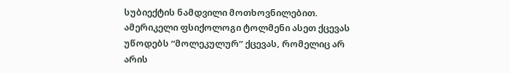სუბიექტის ნამდვილი მოთხოვნილებით. ამერიკელი ფსიქოლოგი ტოლმენი ასეთ ქცევას უწოდებს “მოლეკულურ” ქცევას, რომელიც არ არის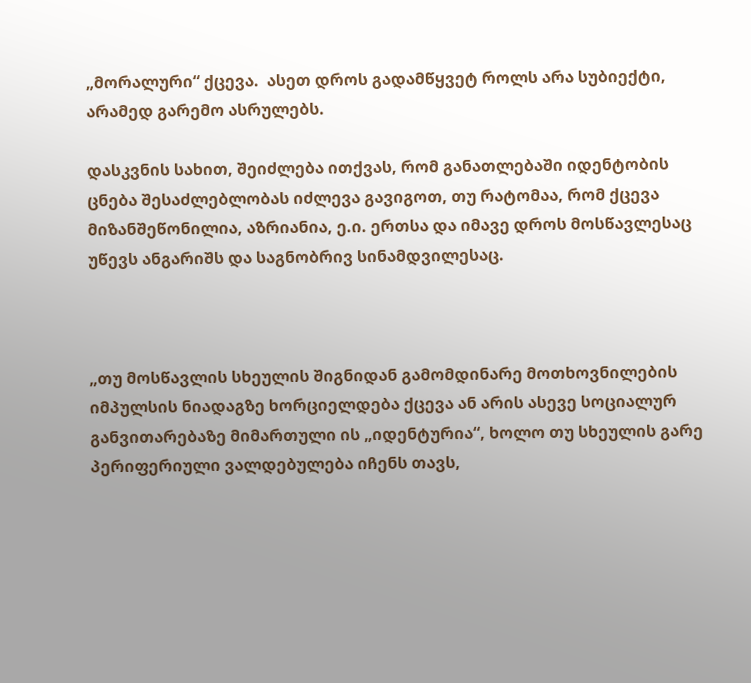„მორალური“ ქცევა.  ასეთ დროს გადამწყვეტ როლს არა სუბიექტი, არამედ გარემო ასრულებს.

დასკვნის სახით, შეიძლება ითქვას, რომ განათლებაში იდენტობის ცნება შესაძლებლობას იძლევა გავიგოთ, თუ რატომაა, რომ ქცევა მიზანშეწონილია, აზრიანია, ე.ი. ერთსა და იმავე დროს მოსწავლესაც უწევს ანგარიშს და საგნობრივ სინამდვილესაც.



„თუ მოსწავლის სხეულის შიგნიდან გამომდინარე მოთხოვნილების იმპულსის ნიადაგზე ხორციელდება ქცევა ან არის ასევე სოციალურ განვითარებაზე მიმართული ის „იდენტურია“, ხოლო თუ სხეულის გარე პერიფერიული ვალდებულება იჩენს თავს,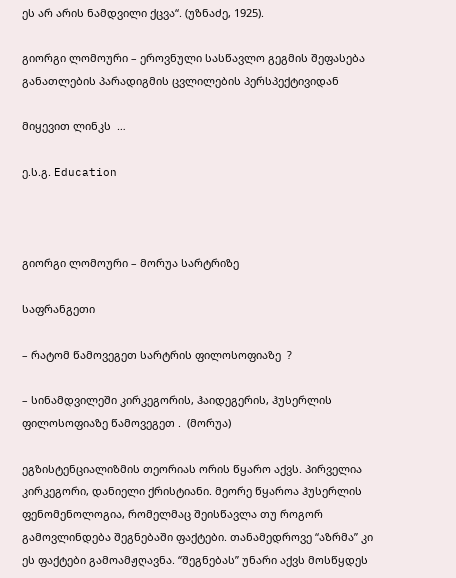ეს არ არის ნამდვილი ქცვა“. (უზნაძე, 1925).

გიორგი ლომოური – ეროვნული სასწავლო გეგმის შეფასება განათლების პარადიგმის ცვლილების პერსპექტივიდან

მიყევით ლინკს  …

ე.ს.გ. Education



გიორგი ლომოური – მორუა სარტრიზე

საფრანგეთი

– რატომ წამოვეგეთ სარტრის ფილოსოფიაზე  ?

– სინამდვილეში კირკეგორის, ჰაიდეგერის, ჰუსერლის ფილოსოფიაზე წამოვეგეთ .  (მორუა)

ეგზისტენციალიზმის თეორიას ორის წყარო აქვს. პირველია კირკეგორი, დანიელი ქრისტიანი. მეორე წყაროა ჰუსერლის ფენომენოლოგია, რომელმაც შეისწავლა თუ როგორ გამოვლინდება შეგნებაში ფაქტები. თანამედროვე “აზრმა” კი ეს ფაქტები გამოამჟღავნა. “შეგნებას” უნარი აქვს მოსწყდეს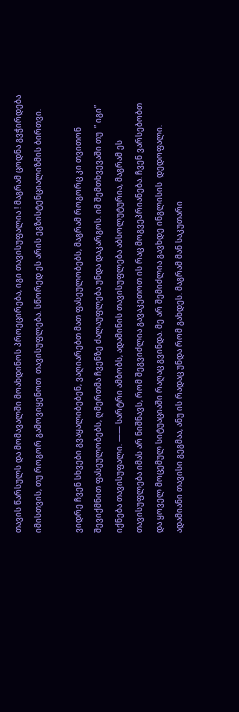თავის წარსულს და მომავალში მოახდინოს პროეცირება, იგი თავისუფალია ! მაგრამ ცოდნა გვჭირდება იმისთვის, თუ როგორ გამოვიყენოთ  თავისუფლება. სწორედ ეს არის ეგზისტენციალიზმის ბირთვი.

ვიდრე ჩვენ სხვები გვაყალიბებენ, ვაღიარებთ მათ ფასეულობებს, მაგრამ როგორც კი თვითონ შევიქმნით ფასეულობებს, ღმერთმა ჩვენზე ძალაუფლება უნდა დაკარგოს. იმ შემთხვევაში თუ  ” იგი” იქნება თავისუფალი. —— სარტრი ამბობს, ადამინის თავისუფლება აბსოლუტურია, მაგრამ ეს თავისუფლება იმას არ ნიშნავს, რომ შეგვიძლია გავაკეთოთ ის რაც მოგვეპრიანება. ჩვენ ვარსებობთ და ყოველ მოცემულ სიტუაციაში რაღაც გვინდა. მე არ შემიძლია გავხდე ინგლისის  დედოფალი. ადამიანი თავისი გეგმაა, ანუ ის რადაც უნდა რომ გახდეს. მაგრამ მან საკუთარი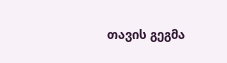თავის გეგმა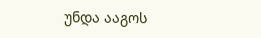უნდა ააგოს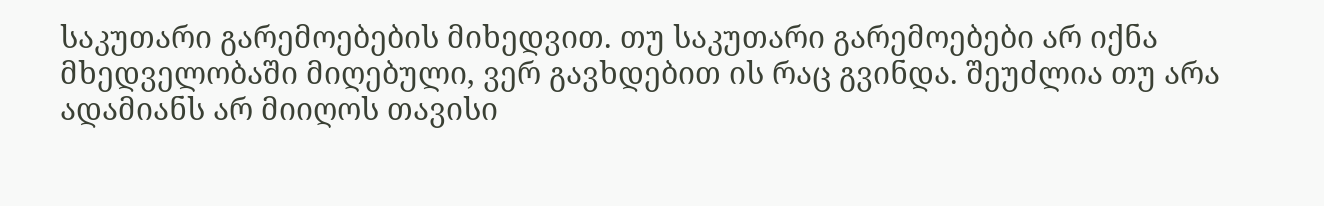საკუთარი გარემოებების მიხედვით. თუ საკუთარი გარემოებები არ იქნა მხედველობაში მიღებული, ვერ გავხდებით ის რაც გვინდა. შეუძლია თუ არა ადამიანს არ მიიღოს თავისი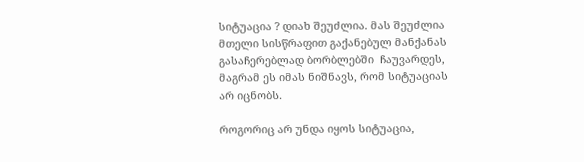სიტუაცია ? დიახ შეუძლია. მას შეუძლია მთელი სისწრაფით გაქანებულ მანქანას გასაჩერებლად ბორბლებში  ჩაუვარდეს, მაგრამ ეს იმას ნიშნავს, რომ სიტუაციას არ იცნობს.

როგორიც არ უნდა იყოს სიტუაცია,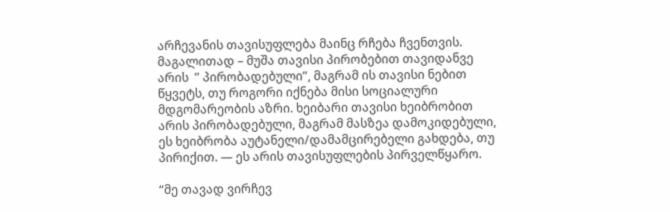არჩევანის თავისუფლება მაინც რჩება ჩვენთვის. მაგალითად – მუშა თავისი პირობებით თავიდანვე არის  ” პირობადებული”, მაგრამ ის თავისი ნებით წყვეტს, თუ როგორი იქნება მისი სოციალური მდგომარეობის აზრი. ხეიბარი თავისი ხეიბრობით არის პირობადებული, მაგრამ მასზეა დამოკიდებული, ეს ხეიბრობა აუტანელი/დამამცირებელი გახდება, თუ პირიქით. — ეს არის თავისუფლების პირველწყარო.

“მე თავად ვირჩევ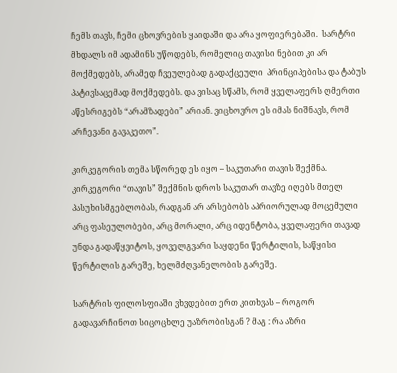ჩემს თავს, ჩემი ცხოვრების ყაიდაში და არა ყოფიერებაში.  სარტრი მხდალს იმ ადამინს უწოდებს, რომელიც თავისი ნებით კი არ მოქმედებს, არამედ ჩვეულებად გადაქცეული  პრინციპებისა და ტაბუს პატივსაცემად მოქმედებს. და ვისაც სწამს, რომ ყველაფერს ღმერთი აწესრიგებს “არამზადები” არიან. ვიცხოვრო ეს იმას ნიშნავს, რომ არჩევანი გავაკეთო”.

კირკეგორის თემა სწორედ ეს იყო – საკუთარი თავის შექმნა. კირკეგორი “თავის” შექმნის დროს საკუთარ თავზე იღებს მთელ პასუხისმგებლობას, რადგან არ არსებობს აპრიორულად მოცემული არც ფასეულობები, არც მორალი, არც იდენტობა, ყველაფერი თავად უნდა გადაწყვიტოს, ყოველგვარი საყდენი წერტილის, საწყისი წერტილის გარეშე, ხელმძღვანელობის გარეშე.

სარტრის ფილოსფიაში ვხვდებით ერთ კითხვას – როგორ გადავარჩინოთ სიცოცხლე უაზრობისგან ? მაგ : რა აზრი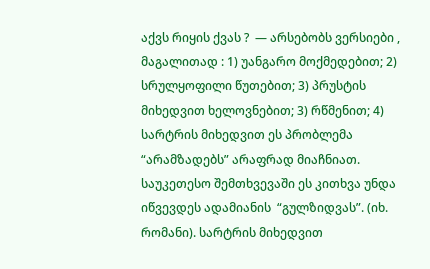აქვს რიყის ქვას ?  — არსებობს ვერსიები , მაგალითად : 1) უანგარო მოქმედებით; 2) სრულყოფილი წუთებით; 3) პრუსტის მიხედვით ხელოვნებით; 3) რწმენით; 4) სარტრის მიხედვით ეს პრობლემა “არამზადებს” არაფრად მიაჩნიათ. საუკეთესო შემთხვევაში ეს კითხვა უნდა იწვევდეს ადამიანის  “გულზიდვას”. (იხ. რომანი). სარტრის მიხედვით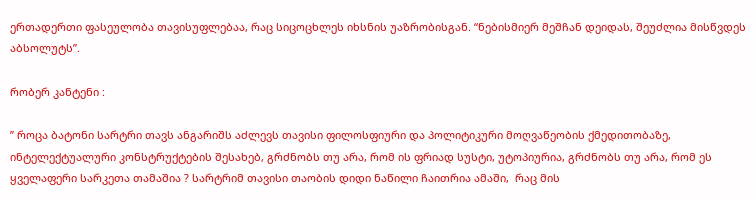ერთადერთი ფასეულობა თავისუფლებაა, რაც სიცოცხლეს იხსნის უაზრობისგან. “ნებისმიერ მეშჩან დეიდას, შეუძლია მისწვდეს აბსოლუტს”.

რობერ კანტენი :

” როცა ბატონი სარტრი თავს ანგარიშს აძლევს თავისი ფილოსფიური და პოლიტიკური მოღვაწეობის ქმედითობაზე, ინტელექტუალური კონსტრუქტების შესახებ, გრძნობს თუ არა, რომ ის ფრიად სუსტი, უტოპიურია, გრძნობს თუ არა, რომ ეს ყველაფერი სარკეთა თამაშია ? სარტრიმ თავისი თაობის დიდი ნაწილი ჩაითრია ამაში,  რაც მის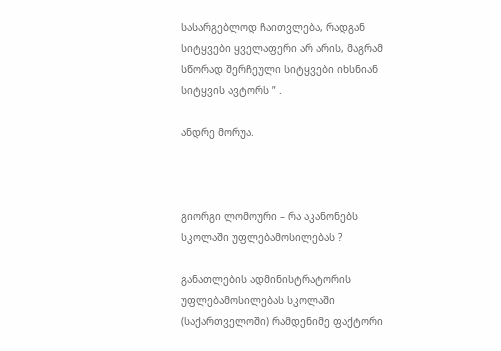სასარგებლოდ ჩაითვლება, რადგან სიტყვები ყველაფერი არ არის, მაგრამ სწორად შერჩეული სიტყვები იხსნიან სიტყვის ავტორს ” .

ანდრე მორუა.



გიორგი ლომოური – რა აკანონებს სკოლაში უფლებამოსილებას ?

განათლების ადმინისტრატორის უფლებამოსილებას სკოლაში (საქართველოში) რამდენიმე ფაქტორი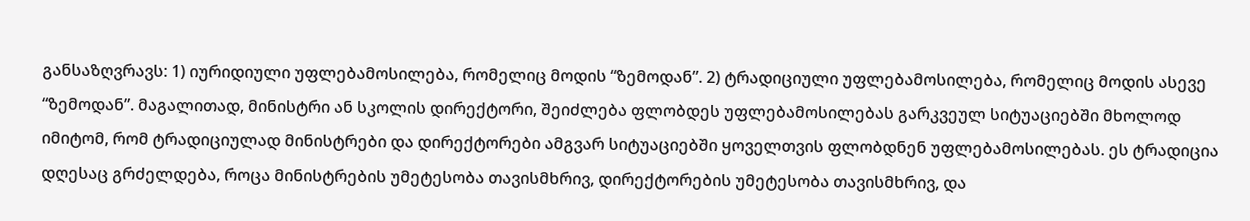განსაზღვრავს: 1) იურიდიული უფლებამოსილება, რომელიც მოდის “ზემოდან”. 2) ტრადიციული უფლებამოსილება, რომელიც მოდის ასევე “ზემოდან”. მაგალითად, მინისტრი ან სკოლის დირექტორი, შეიძლება ფლობდეს უფლებამოსილებას გარკვეულ სიტუაციებში მხოლოდ იმიტომ, რომ ტრადიციულად მინისტრები და დირექტორები ამგვარ სიტუაციებში ყოველთვის ფლობდნენ უფლებამოსილებას. ეს ტრადიცია დღესაც გრძელდება, როცა მინისტრების უმეტესობა თავისმხრივ, დირექტორების უმეტესობა თავისმხრივ, და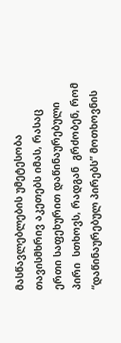მასწავლებლების უმეტესობა თავისმხრივ აკეთებს იმას, რასაც ერთი საფეხურით დაწინაურებული პირი  სთხოვს, რადგან  გრძობენ, რომ “დაწინაურებულ პირებს” მოთხოვნის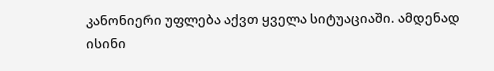კანონიერი უფლება აქვთ ყველა სიტუაციაში. ამდენად ისინი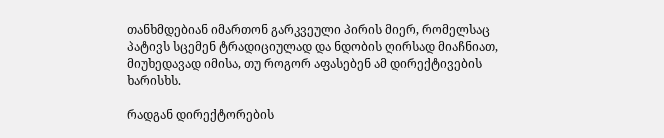თანხმდებიან იმართონ გარკვეული პირის მიერ, რომელსაც  პატივს სცემენ ტრადიციულად და ნდობის ღირსად მიაჩნიათ, მიუხედავად იმისა, თუ როგორ აფასებენ ამ დირექტივების ხარისხს.

რადგან დირექტორების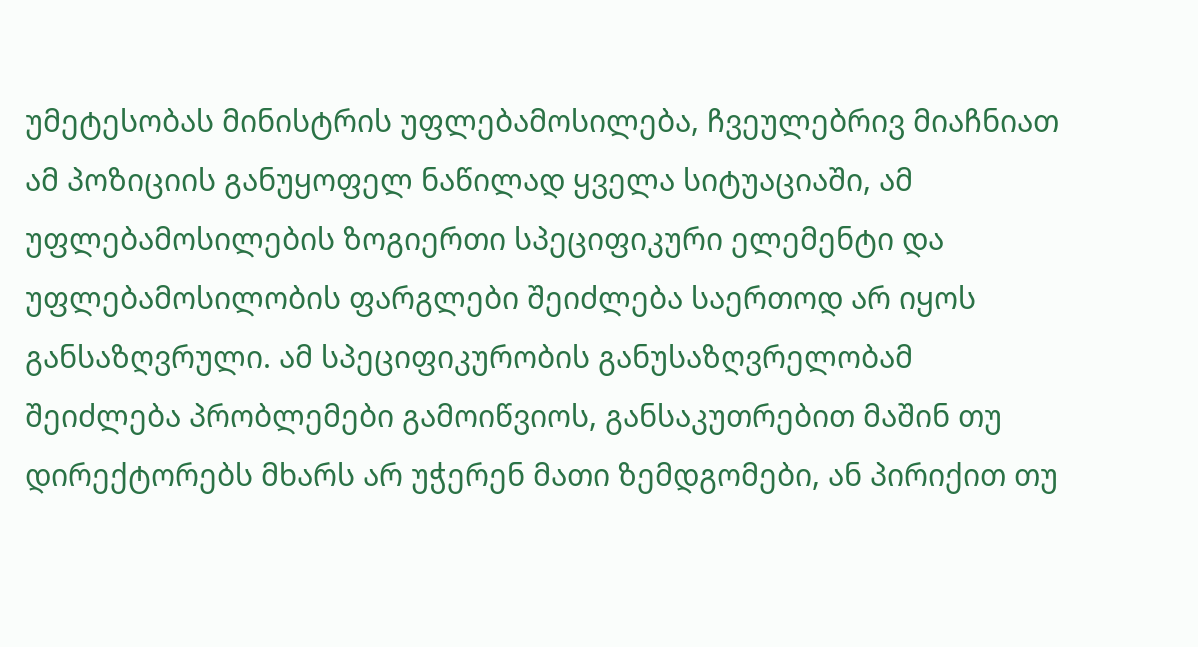უმეტესობას მინისტრის უფლებამოსილება, ჩვეულებრივ მიაჩნიათ ამ პოზიციის განუყოფელ ნაწილად ყველა სიტუაციაში, ამ უფლებამოსილების ზოგიერთი სპეციფიკური ელემენტი და უფლებამოსილობის ფარგლები შეიძლება საერთოდ არ იყოს განსაზღვრული. ამ სპეციფიკურობის განუსაზღვრელობამ შეიძლება პრობლემები გამოიწვიოს, განსაკუთრებით მაშინ თუ დირექტორებს მხარს არ უჭერენ მათი ზემდგომები, ან პირიქით თუ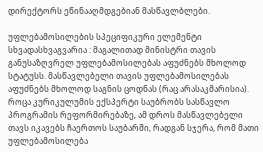დირექტორს ეწინააღმდგებიან მასწავლბლები.

უფლებამოსილების სპეციფიკური ელემენტი სხვადასხვაგვარია : მაგალითად მინისტრი თავის განუსაზღვრელ უფლებამოსილებას აფუძნებს მხოლოდ სტატუსს. მასწავლებელი თავის უფლებამოსილებას აფუძნებს მხოლოდ საგნის ცოდნას (რაც არასაკმარისია). როცა კურიკულუმის ექსპერტი საუბრობს სასწავლო პროგრამის რეფორმირებაზე, ამ დროს მასწავლებელი თავს იკავებს ჩაერთოს საუბარში, რადგან სჯერა, რომ მათი უფლებამოსილება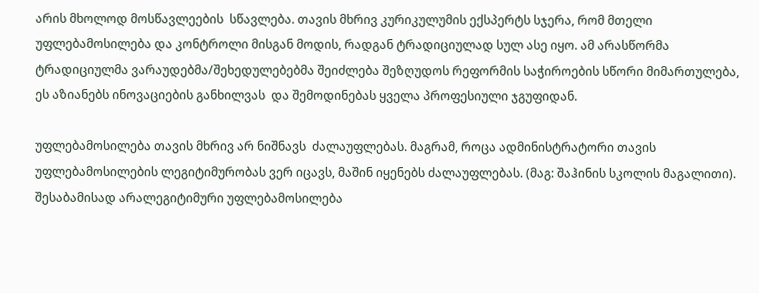არის მხოლოდ მოსწავლეების  სწავლება. თავის მხრივ კურიკულუმის ექსპერტს სჯერა, რომ მთელი უფლებამოსილება და კონტროლი მისგან მოდის, რადგან ტრადიციულად სულ ასე იყო. ამ არასწორმა ტრადიციულმა ვარაუდებმა/შეხედულებებმა შეიძლება შეზღუდოს რეფორმის საჭიროების სწორი მიმართულება, ეს აზიანებს ინოვაციების განხილვას  და შემოდინებას ყველა პროფესიული ჯგუფიდან.

უფლებამოსილება თავის მხრივ არ ნიშნავს  ძალაუფლებას. მაგრამ, როცა ადმინისტრატორი თავის უფლებამოსილების ლეგიტიმურობას ვერ იცავს, მაშინ იყენებს ძალაუფლებას. (მაგ: შაჰინის სკოლის მაგალითი). შესაბამისად არალეგიტიმური უფლებამოსილება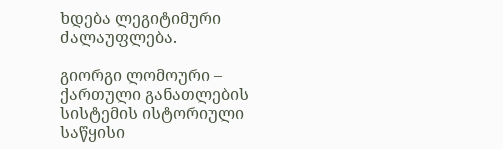ხდება ლეგიტიმური ძალაუფლება.

გიორგი ლომოური – ქართული განათლების სისტემის ისტორიული საწყისი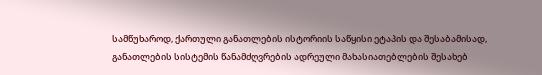სამწუხაროდ, ქართული განათლების ისტორიის საწყისი ეტაპის და შესაბამისად, განათლების სისტემის წანამძღვრების ადრეული მახასიათებლების შესახებ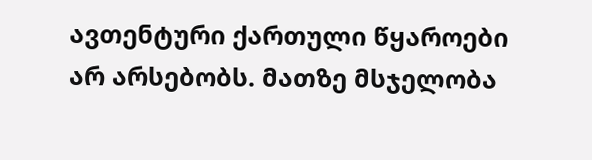ავთენტური ქართული წყაროები არ არსებობს. მათზე მსჯელობა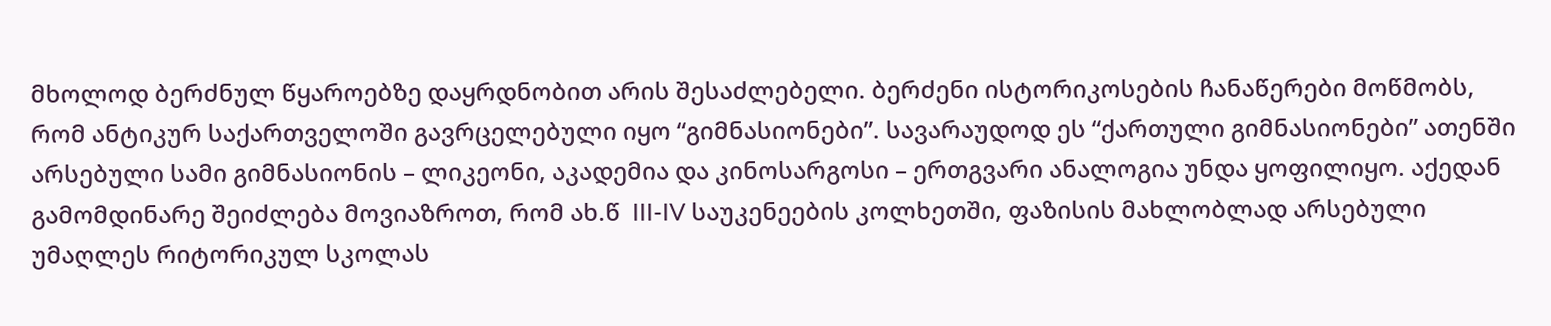მხოლოდ ბერძნულ წყაროებზე დაყრდნობით არის შესაძლებელი. ბერძენი ისტორიკოსების ჩანაწერები მოწმობს, რომ ანტიკურ საქართველოში გავრცელებული იყო “გიმნასიონები”. სავარაუდოდ ეს “ქართული გიმნასიონები” ათენში არსებული სამი გიმნასიონის – ლიკეონი, აკადემია და კინოსარგოსი – ერთგვარი ანალოგია უნდა ყოფილიყო. აქედან გამომდინარე შეიძლება მოვიაზროთ, რომ ახ.წ  III-IV საუკენეების კოლხეთში, ფაზისის მახლობლად არსებული უმაღლეს რიტორიკულ სკოლას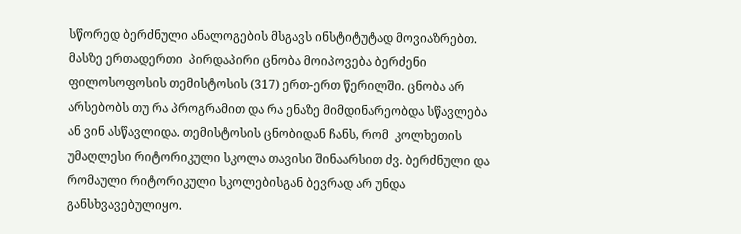სწორედ ბერძნული ანალოგების მსგავს ინსტიტუტად მოვიაზრებთ. მასზე ერთადერთი  პირდაპირი ცნობა მოიპოვება ბერძენი ფილოსოფოსის თემისტოსის (317) ერთ-ერთ წერილში. ცნობა არ არსებობს თუ რა პროგრამით და რა ენაზე მიმდინარეობდა სწავლება ან ვინ ასწავლიდა. თემისტოსის ცნობიდან ჩანს, რომ  კოლხეთის უმაღლესი რიტორიკული სკოლა თავისი შინაარსით ძვ. ბერძნული და რომაული რიტორიკული სკოლებისგან ბევრად არ უნდა განსხვავებულიყო.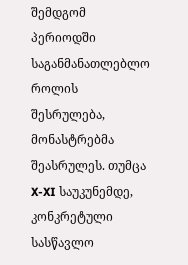შემდგომ პერიოდში საგანმანათლებლო როლის შესრულება,  მონასტრებმა შეასრულეს. თუმცა X-XI საუკუნემდე, კონკრეტული სასწავლო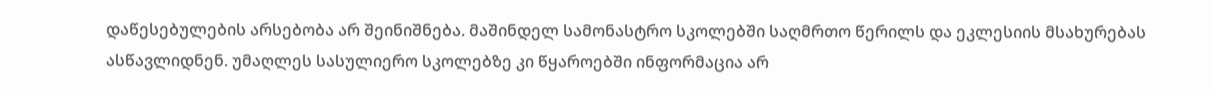დაწესებულების არსებობა არ შეინიშნება. მაშინდელ სამონასტრო სკოლებში საღმრთო წერილს და ეკლესიის მსახურებას ასწავლიდნენ. უმაღლეს სასულიერო სკოლებზე კი წყაროებში ინფორმაცია არ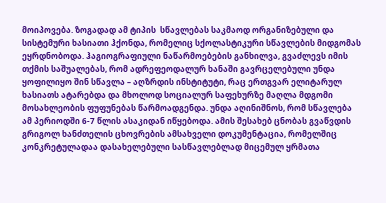მოიპოვება. ზოგადად ამ ტიპის  სწავლებას საკმაოდ ორგანიზებული და სისტემური ხასიათი ჰქონდა, რომელიც სქოლასტიკური სწავლების მიდგომას ეყრდნობოდა. ჰაგიოგრაფიული ნაწარმოებების განხილვა, გვაძლევს იმის თქმის საშუალებას, რომ ადრეფეოდალურ ხანაში გავრცელებული უნდა ყოფილიყო შინ სწავლა – აღზრდის ინსტიტუტი, რაც ერთგვარ ელიტარულ ხასიათს ატარებდა და მხოლოდ სოციალურ საფეხურზე მაღლა მდგომი მოსახლეობის ფუფუნებას წარმოადგენდა. უნდა აღინიშნოს, რომ სწავლება ამ პერიოდში 6-7 წლის ასაკიდან იწყებოდა. ამის შესახებ ცნობას გვაწვდის გრიგოლ ხანძთელის ცხოვრების ამსახველი დოკუმენტაცია, რომელშიც კონკრეტულადაა დასახელებული სასწავლებლად მიცემულ ყრმათა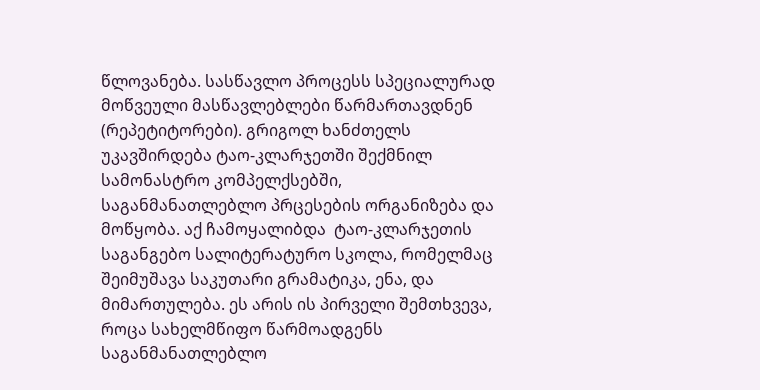წლოვანება. სასწავლო პროცესს სპეციალურად მოწვეული მასწავლებლები წარმართავდნენ (რეპეტიტორები). გრიგოლ ხანძთელს უკავშირდება ტაო-კლარჯეთში შექმნილ სამონასტრო კომპელქსებში, საგანმანათლებლო პრცესების ორგანიზება და მოწყობა. აქ ჩამოყალიბდა  ტაო-კლარჯეთის საგანგებო სალიტერატურო სკოლა, რომელმაც შეიმუშავა საკუთარი გრამატიკა, ენა, და მიმართულება. ეს არის ის პირველი შემთხვევა, როცა სახელმწიფო წარმოადგენს საგანმანათლებლო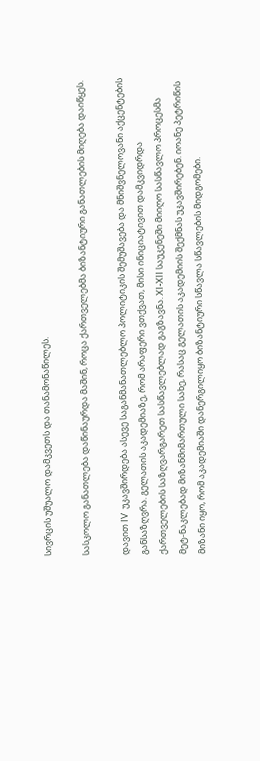სივრცის უშუალო დამკვეთს და თანამონაწილეს.

სასკოლო განათლება დაწინაურდა მაშინ, როცა ქართველებმა ბიზანტიური განათლების მიღება დაიწყეს.

დავით IV  უკავშირდება ასევე საგანმანათლებლო პოლიტიკის შემუშავება და მნიშვნელოვანი აქცენტების განსაზღვრა. გელათის აკადემიაზე, რომ არაფერი ვთქვათ, მისი ინიციატივით დამკვიდრდა ქართველების საზღვარგარეთ სასწავლებლად გაგზავნა. XI-XII საუკენეში მიიღო სასწავლო პროცესმა მეტ-ნაკლებად მიზანმიმართული სახე, რასაც გელათის აკადემიის შექმნას უკავშირებენ. იოანე პეტრიწის მიზანი იყო, რომ აკადემიაში დანერგილიყო ბიზანტიური სწავლა სწავლების მიდგომები.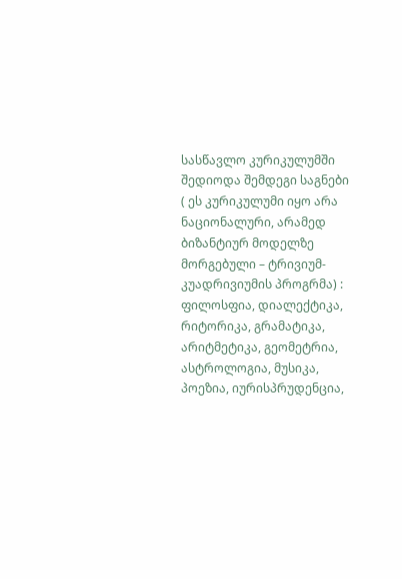სასწავლო კურიკულუმში შედიოდა შემდეგი საგნები  ( ეს კურიკულუმი იყო არა ნაციონალური, არამედ ბიზანტიურ მოდელზე მორგებული – ტრივიუმ- კუადრივიუმის პროგრმა) : ფილოსფია, დიალექტიკა, რიტორიკა, გრამატიკა, არიტმეტიკა, გეომეტრია, ასტროლოგია, მუსიკა, პოეზია, იურისპრუდენცია,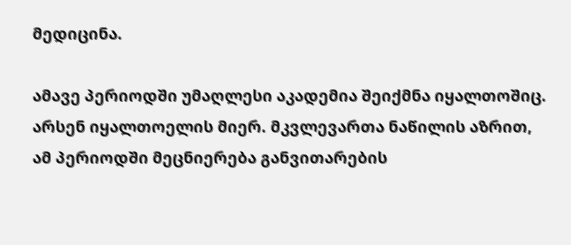მედიცინა.

ამავე პერიოდში უმაღლესი აკადემია შეიქმნა იყალთოშიც. არსენ იყალთოელის მიერ. მკვლევართა ნაწილის აზრით, ამ პერიოდში მეცნიერება განვითარების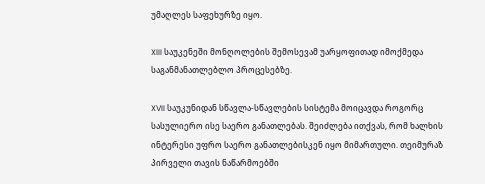უმაღლეს საფეხურზე იყო.

XIII საუკენეში მონღოლების შემოსევამ უარყოფითად იმოქმედა საგანმანათლებლო პროცესებზე.

XVII საუკუნიდან სწავლა-სწავლების სისტემა მოიცავდა როგორც სასულიერო ისე საერო განათლებას. შეიძლება ითქვას, რომ ხალხის ინტერესი უფრო საერო განათლებისკენ იყო მიმართული. თეიმურაზ პირველი თავის ნაწარმოებში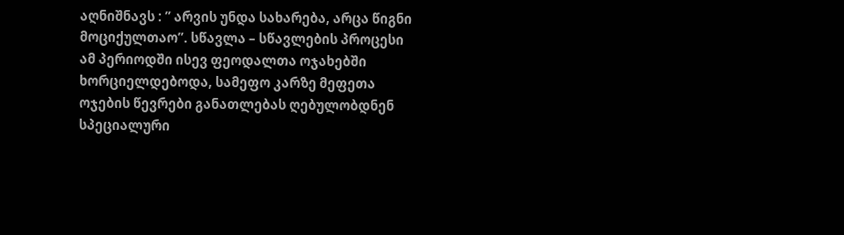აღნიშნავს : ” არვის უნდა სახარება, არცა წიგნი მოციქულთაო”. სწავლა – სწავლების პროცესი ამ პერიოდში ისევ ფეოდალთა ოჯახებში ხორციელდებოდა, სამეფო კარზე მეფეთა ოჯების წევრები განათლებას ღებულობდნენ სპეციალური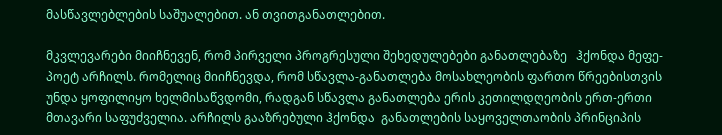მასწავლებლების საშუალებით. ან თვითგანათლებით.

მკვლევარები მიიჩნევენ, რომ პირველი პროგრესული შეხედულებები განათლებაზე   ჰქონდა მეფე-პოეტ არჩილს. რომელიც მიიჩნევდა, რომ სწავლა-განათლება მოსახლეობის ფართო წრეებისთვის უნდა ყოფილიყო ხელმისაწვდომი, რადგან სწავლა განათლება ერის კეთილდღეობის ერთ-ერთი მთავარი საფუძველია. არჩილს გააზრებული ჰქონდა  განათლების საყოველთაობის პრინციპის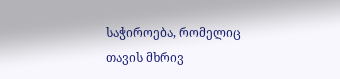საჭიროება, რომელიც თავის მხრივ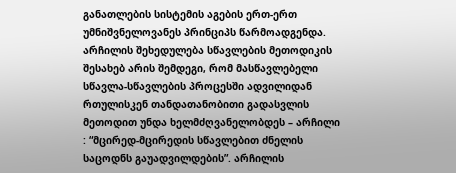განათლების სისტემის აგების ერთ-ერთ უმნიშვნელოვანეს პრინციპს წარმოადგენდა. არჩილის შეხედულება სწავლების მეთოდიკის შესახებ არის შემდეგი, რომ მასწავლებელი სწავლა-სწავლების პროცესში ადვილიდან რთულისკენ თანდათანობითი გადასვლის მეთოდით უნდა ხელმძღვანელობდეს – არჩილი : “მცირედ-მცირედის სწავლებით ძნელის საცოდნს გაუადვილდების”. არჩილის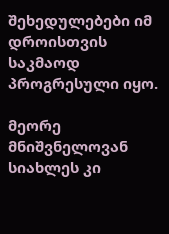შეხედულებები იმ დროისთვის საკმაოდ პროგრესული იყო.

მეორე მნიშვნელოვან სიახლეს კი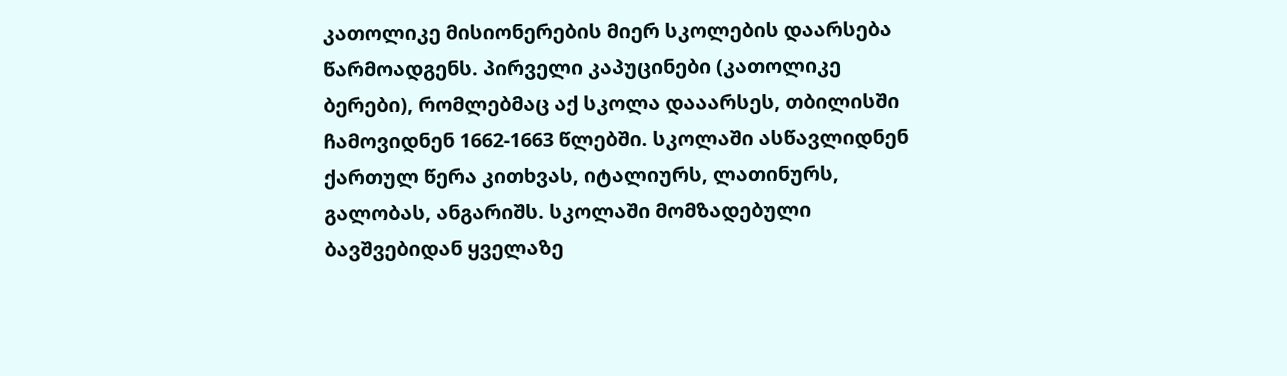კათოლიკე მისიონერების მიერ სკოლების დაარსება წარმოადგენს. პირველი კაპუცინები (კათოლიკე ბერები), რომლებმაც აქ სკოლა დააარსეს, თბილისში ჩამოვიდნენ 1662-1663 წლებში. სკოლაში ასწავლიდნენ ქართულ წერა კითხვას, იტალიურს, ლათინურს, გალობას, ანგარიშს. სკოლაში მომზადებული ბავშვებიდან ყველაზე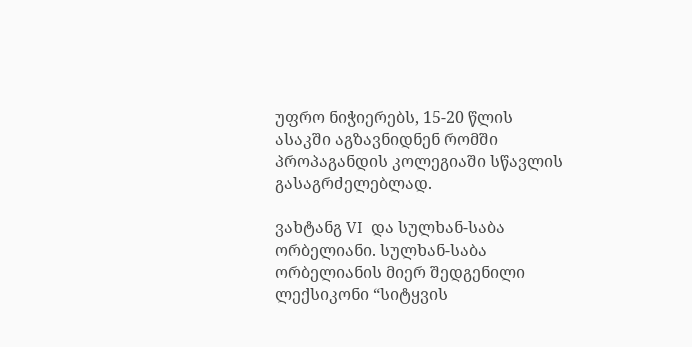უფრო ნიჭიერებს, 15-20 წლის ასაკში აგზავნიდნენ რომში პროპაგანდის კოლეგიაში სწავლის გასაგრძელებლად.

ვახტანგ VI  და სულხან-საბა ორბელიანი. სულხან-საბა ორბელიანის მიერ შედგენილი ლექსიკონი “სიტყვის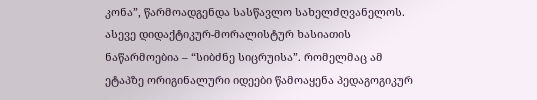კონა”, წარმოადგენდა სასწავლო სახელძღვანელოს. ასევე დიდაქტიკურ-მორალისტურ ხასიათის ნაწარმოებია – “სიბძნე სიცრუისა”. რომელმაც ამ ეტაპზე ორიგინალური იდეები წამოაყენა პედაგოგიკურ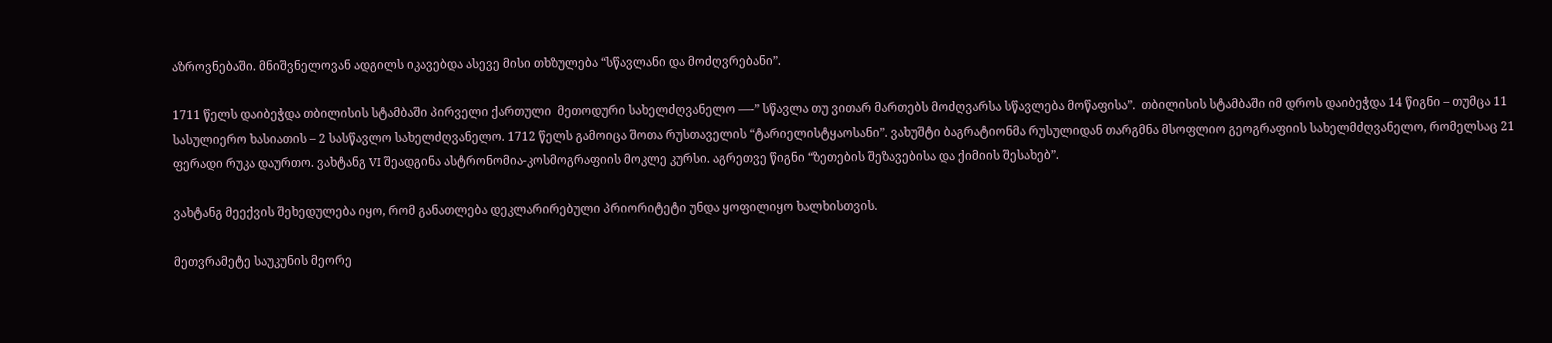აზროვნებაში. მნიშვნელოვან ადგილს იკავებდა ასევე მისი თხზულება “სწავლანი და მოძღვრებანი”.

1711 წელს დაიბეჭდა თბილისის სტამბაში პირველი ქართული  მეთოდური სახელძღვანელო —-” სწავლა თუ ვითარ მართებს მოძღვარსა სწავლება მოწაფისა”.  თბილისის სტამბაში იმ დროს დაიბეჭდა 14 წიგნი – თუმცა 11 სასულიერო ხასიათის – 2 სასწავლო სახელძღვანელო. 1712 წელს გამოიცა შოთა რუსთაველის “ტარიელისტყაოსანი”. ვახუშტი ბაგრატიონმა რუსულიდან თარგმნა მსოფლიო გეოგრაფიის სახელმძღვანელო, რომელსაც 21 ფერადი რუკა დაურთო. ვახტანგ VI შეადგინა ასტრონომია-კოსმოგრაფიის მოკლე კურსი. აგრეთვე წიგნი “ზეთების შეზავებისა და ქიმიის შესახებ”.

ვახტანგ მეექვის შეხედულება იყო, რომ განათლება დეკლარირებული პრიორიტეტი უნდა ყოფილიყო ხალხისთვის.

მეთვრამეტე საუკუნის მეორე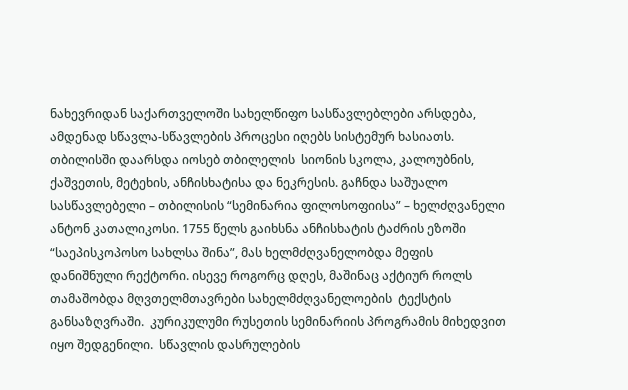ნახევრიდან საქართველოში სახელწიფო სასწავლებლები არსდება, ამდენად სწავლა-სწავლების პროცესი იღებს სისტემურ ხასიათს. თბილისში დაარსდა იოსებ თბილელის  სიონის სკოლა, კალოუბნის, ქაშვეთის, მეტეხის, ანჩისხატისა და ნეკრესის. გაჩნდა საშუალო სასწავლებელი – თბილისის “სემინარია ფილოსოფიისა” – ხელძღვანელი ანტონ კათალიკოსი. 1755 წელს გაიხსნა ანჩისხატის ტაძრის ეზოში “საეპისკოპოსო სახლსა შინა”, მას ხელმძღვანელობდა მეფის დანიშნული რექტორი. ისევე როგორც დღეს, მაშინაც აქტიურ როლს თამაშობდა მღვთელმთავრები სახელმძღვანელოების  ტექსტის განსაზღვრაში.  კურიკულუმი რუსეთის სემინარიის პროგრამის მიხედვით იყო შედგენილი.  სწავლის დასრულების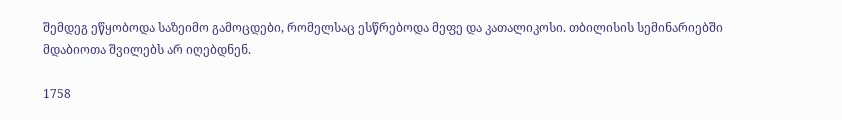შემდეგ ეწყობოდა საზეიმო გამოცდები, რომელსაც ესწრებოდა მეფე და კათალიკოსი. თბილისის სემინარიებში მდაბიოთა შვილებს არ იღებდნენ.

1758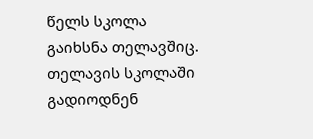წელს სკოლა გაიხსნა თელავშიც. თელავის სკოლაში გადიოდნენ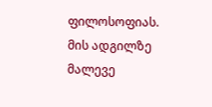ფილოსოფიას. მის ადგილზე მალევე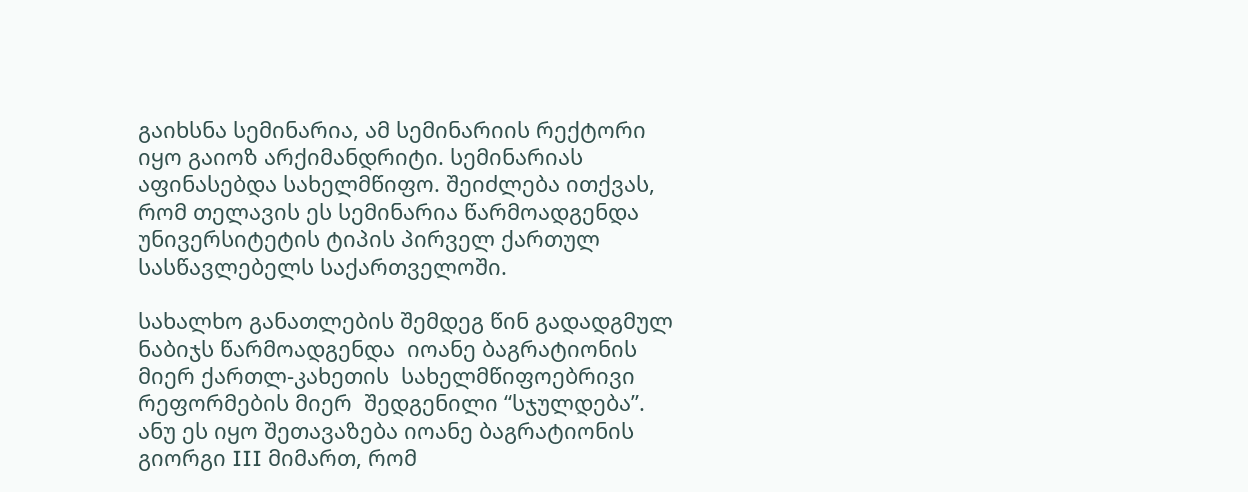გაიხსნა სემინარია, ამ სემინარიის რექტორი იყო გაიოზ არქიმანდრიტი. სემინარიას აფინასებდა სახელმწიფო. შეიძლება ითქვას, რომ თელავის ეს სემინარია წარმოადგენდა უნივერსიტეტის ტიპის პირველ ქართულ სასწავლებელს საქართველოში.

სახალხო განათლების შემდეგ წინ გადადგმულ ნაბიჯს წარმოადგენდა  იოანე ბაგრატიონის მიერ ქართლ-კახეთის  სახელმწიფოებრივი რეფორმების მიერ  შედგენილი “სჯულდება”. ანუ ეს იყო შეთავაზება იოანე ბაგრატიონის გიორგი III მიმართ, რომ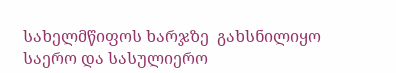სახელმწიფოს ხარჯზე  გახსნილიყო საერო და სასულიერო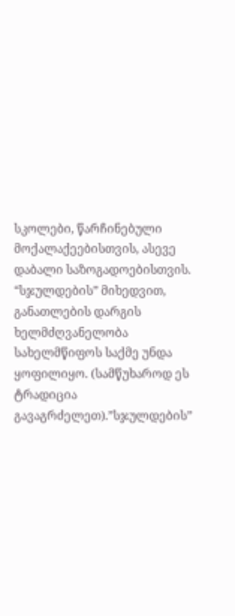სკოლები, წარჩინებული მოქალაქეებისთვის, ასევე დაბალი საზოგადოებისთვის. “სჯულდების” მიხედვით, განათლების დარგის ხელმძღვანელობა სახელმწიფოს საქმე უნდა ყოფილიყო. (სამწუხაროდ ეს ტრადიცია გავაგრძელეთ).”სჯულდების”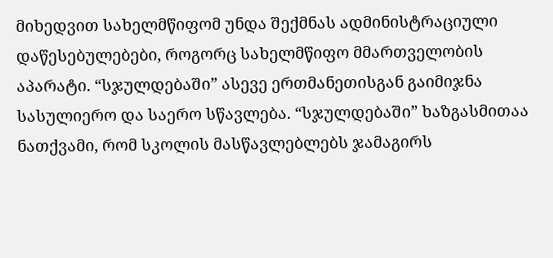მიხედვით სახელმწიფომ უნდა შექმნას ადმინისტრაციული დაწესებულებები, როგორც სახელმწიფო მმართველობის აპარატი. “სჯულდებაში” ასევე ერთმანეთისგან გაიმიჯნა სასულიერო და საერო სწავლება. “სჯულდებაში” ხაზგასმითაა ნათქვამი, რომ სკოლის მასწავლებლებს ჯამაგირს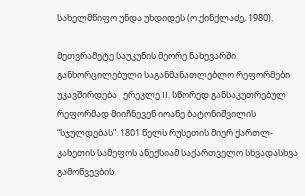სახელმწიფო უნდა უხდიდეს (ო.ქინქლაძე, 1980).

მეთვრამეტე საუკუნის მეორე ნახევარში განხორცილებული საგანმანათლებლო რეფორმები უკავშირდება   ერეკლე II. სწორედ განსაკუთრებულ რეფორმად მიიჩნევენ იოანე ბატონიშვილის “სჯულდებას”. 1801 წელს რუსეთის მიერ ქართლ-კახეთის სამეფოს ანექსიამ საქართველო სხვადასხვა გამოწვევბის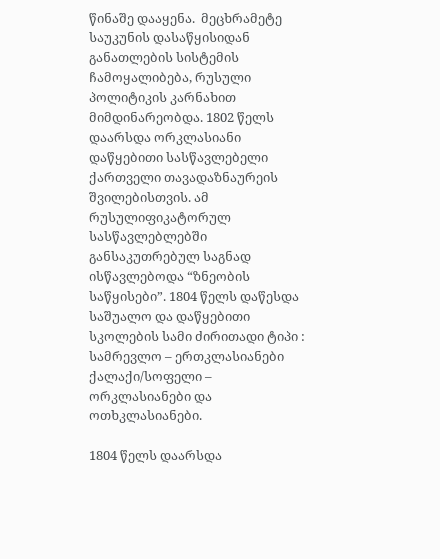წინაშე დააყენა.  მეცხრამეტე საუკუნის დასაწყისიდან განათლების სისტემის ჩამოყალიბება, რუსული პოლიტიკის კარნახით მიმდინარეობდა. 1802 წელს დაარსდა ორკლასიანი დაწყებითი სასწავლებელი ქართველი თავადაზნაურეის შვილებისთვის. ამ რუსულიფიკატორულ  სასწავლებლებში განსაკუთრებულ საგნად ისწავლებოდა “ზნეობის საწყისები”. 1804 წელს დაწესდა საშუალო და დაწყებითი  სკოლების სამი ძირითადი ტიპი : სამრევლო – ერთკლასიანები ქალაქი/სოფელი – ორკლასიანები და ოთხკლასიანები.

1804 წელს დაარსდა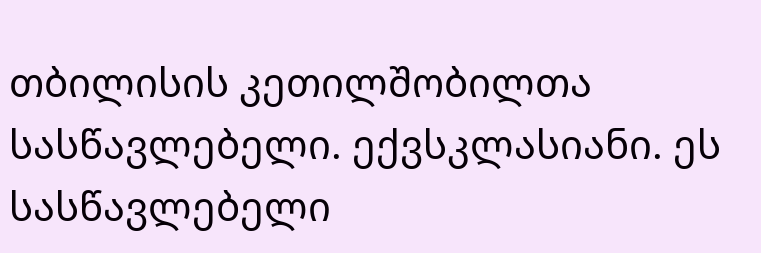თბილისის კეთილშობილთა სასწავლებელი. ექვსკლასიანი. ეს სასწავლებელი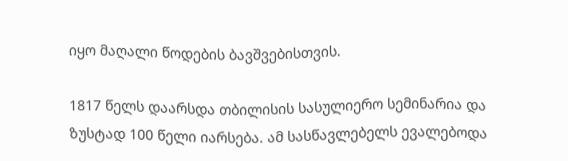იყო მაღალი წოდების ბავშვებისთვის.

1817 წელს დაარსდა თბილისის სასულიერო სემინარია და ზუსტად 100 წელი იარსება. ამ სასწავლებელს ევალებოდა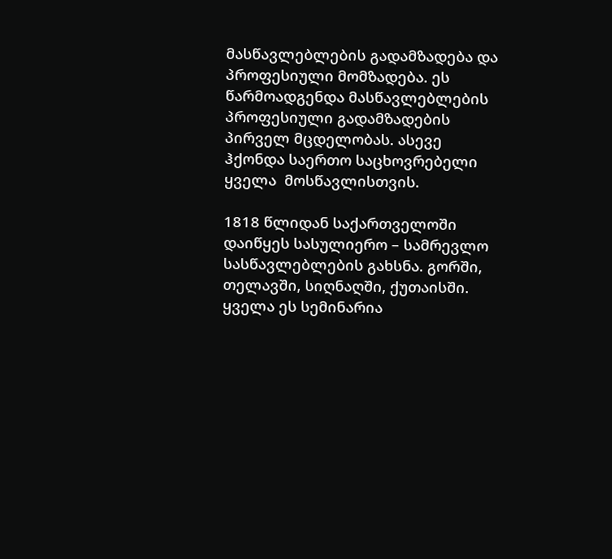მასწავლებლების გადამზადება და პროფესიული მომზადება. ეს წარმოადგენდა მასწავლებლების პროფესიული გადამზადების პირველ მცდელობას. ასევე ჰქონდა საერთო საცხოვრებელი ყველა  მოსწავლისთვის.

1818 წლიდან საქართველოში დაიწყეს სასულიერო – სამრევლო სასწავლებლების გახსნა. გორში, თელავში, სიღნაღში, ქუთაისში. ყველა ეს სემინარია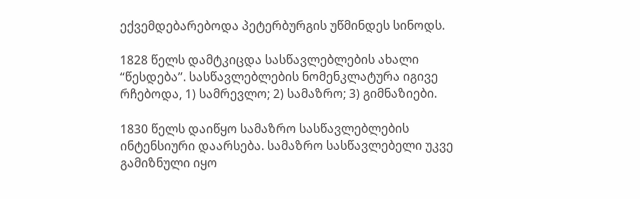ექვემდებარებოდა პეტერბურგის უწმინდეს სინოდს.

1828 წელს დამტკიცდა სასწავლებლების ახალი “წესდება”. სასწავლებლების ნომენკლატურა იგივე რჩებოდა, 1) სამრევლო; 2) სამაზრო; 3) გიმნაზიები.

1830 წელს დაიწყო სამაზრო სასწავლებლების ინტენსიური დაარსება. სამაზრო სასწავლებელი უკვე გამიზნული იყო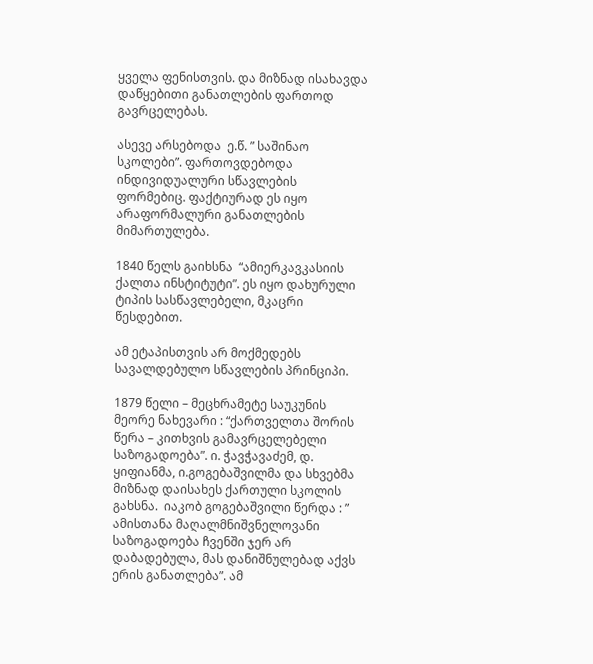ყველა ფენისთვის. და მიზნად ისახავდა დაწყებითი განათლების ფართოდ გავრცელებას.

ასევე არსებოდა  ე.წ. ” საშინაო სკოლები”. ფართოვდებოდა ინდივიდუალური სწავლების ფორმებიც. ფაქტიურად ეს იყო არაფორმალური განათლების მიმართულება.

1840 წელს გაიხსნა  “ამიერკავკასიის ქალთა ინსტიტუტი”. ეს იყო დახურული ტიპის სასწავლებელი, მკაცრი წესდებით.

ამ ეტაპისთვის არ მოქმედებს სავალდებულო სწავლების პრინციპი.

1879 წელი – მეცხრამეტე საუკუნის მეორე ნახევარი : “ქართველთა შორის წერა – კითხვის გამავრცელებელი საზოგადოება”. ი. ჭავჭავაძემ, დ. ყიფიანმა, ი.გოგებაშვილმა და სხვებმა მიზნად დაისახეს ქართული სკოლის გახსნა.  იაკობ გოგებაშვილი წერდა : ” ამისთანა მაღალმნიშვნელოვანი საზოგადოება ჩვენში ჯერ არ  დაბადებულა, მას დანიშნულებად აქვს ერის განათლება”. ამ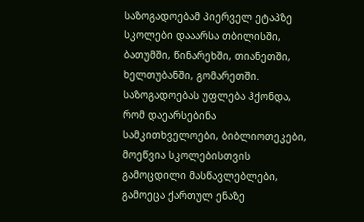საზოგადოებამ პიერველ ეტაპზე სკოლები დააარსა თბილისში, ბათუმში, წინარეხში, თიანეთში, ხელთუბანში, გომარეთში.  საზოგადოებას უფლება ჰქონდა, რომ დაეარსებინა სამკითხველოები, ბიბლიოთეკები, მოეწვია სკოლებისთვის გამოცდილი მასწავლებლები, გამოეცა ქართულ ენაზე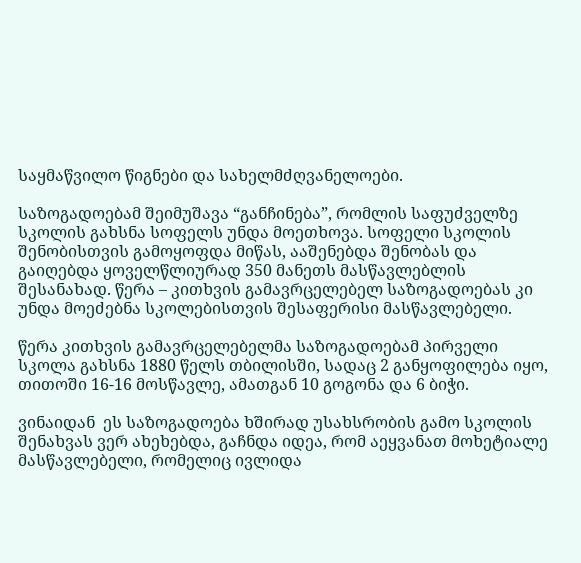საყმაწვილო წიგნები და სახელმძღვანელოები.

საზოგადოებამ შეიმუშავა “განჩინება”, რომლის საფუძველზე სკოლის გახსნა სოფელს უნდა მოეთხოვა. სოფელი სკოლის შენობისთვის გამოყოფდა მიწას, ააშენებდა შენობას და გაიღებდა ყოველწლიურად 350 მანეთს მასწავლებლის შესანახად. წერა – კითხვის გამავრცელებელ საზოგადოებას კი უნდა მოეძებნა სკოლებისთვის შესაფერისი მასწავლებელი.

წერა კითხვის გამავრცელებელმა საზოგადოებამ პირველი სკოლა გახსნა 1880 წელს თბილისში, სადაც 2 განყოფილება იყო, თითოში 16-16 მოსწავლე, ამათგან 10 გოგონა და 6 ბიჭი.

ვინაიდან  ეს საზოგადოება ხშირად უსახსრობის გამო სკოლის შენახვას ვერ ახეხებდა, გაჩნდა იდეა, რომ აეყვანათ მოხეტიალე მასწავლებელი, რომელიც ივლიდა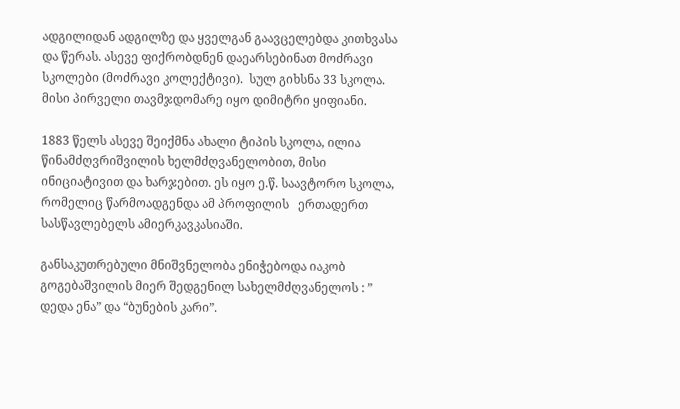ადგილიდან ადგილზე და ყველგან გაავცელებდა კითხვასა და წერას. ასევე ფიქრობდნენ დაეარსებინათ მოძრავი სკოლები (მოძრავი კოლექტივი).  სულ გიხსნა 33 სკოლა. მისი პირველი თავმჯდომარე იყო დიმიტრი ყიფიანი.

1883 წელს ასევე შეიქმნა ახალი ტიპის სკოლა, ილია წინამძღვრიშვილის ხელმძღვანელობით, მისი ინიციატივით და ხარჯებით. ეს იყო ე.წ. საავტორო სკოლა, რომელიც წარმოადგენდა ამ პროფილის   ერთადერთ სასწავლებელს ამიერკავკასიაში.

განსაკუთრებული მნიშვნელობა ენიჭებოდა იაკობ გოგებაშვილის მიერ შედგენილ სახელმძღვანელოს : ” დედა ენა” და “ბუნების კარი”.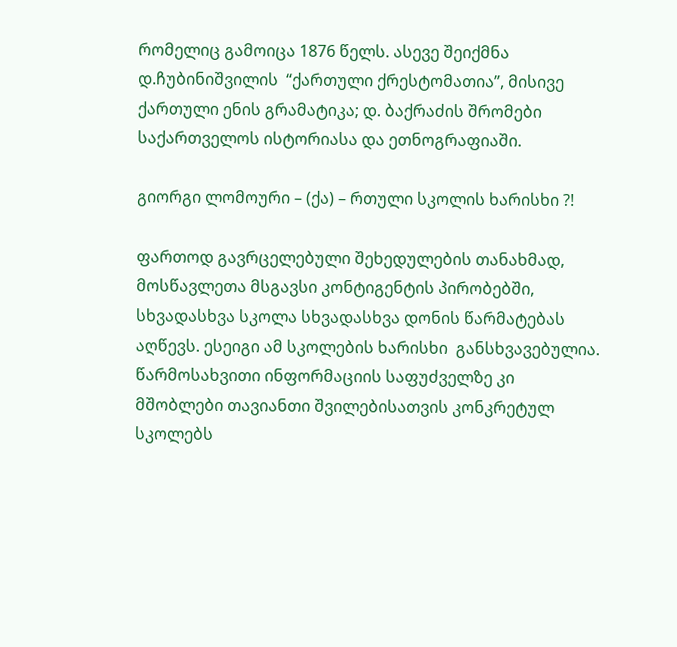რომელიც გამოიცა 1876 წელს. ასევე შეიქმნა დ.ჩუბინიშვილის  “ქართული ქრესტომათია”, მისივე ქართული ენის გრამატიკა; დ. ბაქრაძის შრომები საქართველოს ისტორიასა და ეთნოგრაფიაში.

გიორგი ლომოური – (ქა) – რთული სკოლის ხარისხი ?!

ფართოდ გავრცელებული შეხედულების თანახმად,  მოსწავლეთა მსგავსი კონტიგენტის პირობებში, სხვადასხვა სკოლა სხვადასხვა დონის წარმატებას აღწევს. ესეიგი ამ სკოლების ხარისხი  განსხვავებულია. წარმოსახვითი ინფორმაციის საფუძველზე კი მშობლები თავიანთი შვილებისათვის კონკრეტულ სკოლებს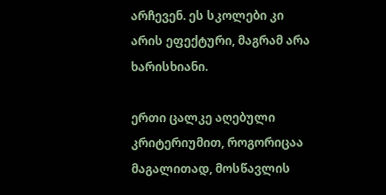არჩევენ. ეს სკოლები კი არის ეფექტური, მაგრამ არა ხარისხიანი.

ერთი ცალკე აღებული კრიტერიუმით, როგორიცაა მაგალითად, მოსწავლის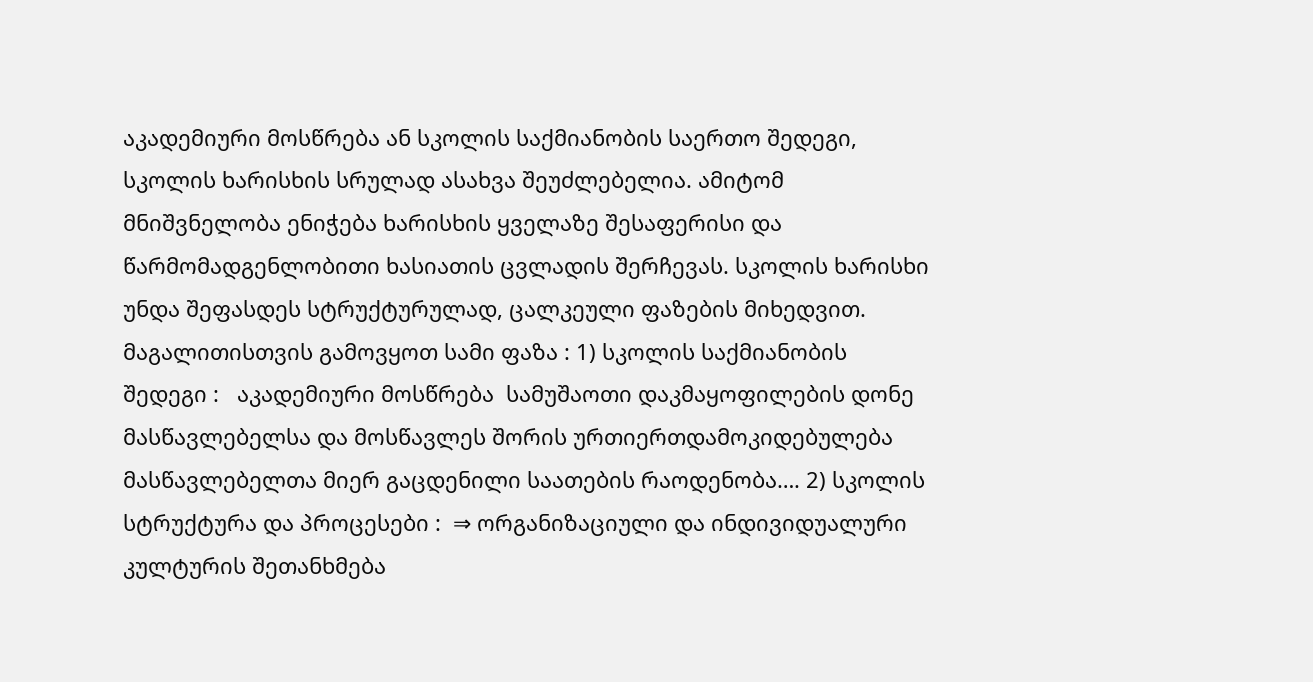აკადემიური მოსწრება ან სკოლის საქმიანობის საერთო შედეგი, სკოლის ხარისხის სრულად ასახვა შეუძლებელია. ამიტომ მნიშვნელობა ენიჭება ხარისხის ყველაზე შესაფერისი და წარმომადგენლობითი ხასიათის ცვლადის შერჩევას. სკოლის ხარისხი უნდა შეფასდეს სტრუქტურულად, ცალკეული ფაზების მიხედვით. მაგალითისთვის გამოვყოთ სამი ფაზა : 1) სკოლის საქმიანობის შედეგი :   აკადემიური მოსწრება  სამუშაოთი დაკმაყოფილების დონე  მასწავლებელსა და მოსწავლეს შორის ურთიერთდამოკიდებულება  მასწავლებელთა მიერ გაცდენილი საათების რაოდენობა…. 2) სკოლის სტრუქტურა და პროცესები :  ⇒ ორგანიზაციული და ინდივიდუალური კულტურის შეთანხმება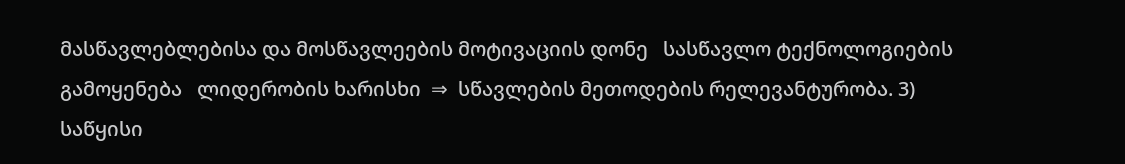მასწავლებლებისა და მოსწავლეების მოტივაციის დონე   სასწავლო ტექნოლოგიების გამოყენება   ლიდერობის ხარისხი  ⇒  სწავლების მეთოდების რელევანტურობა. 3) საწყისი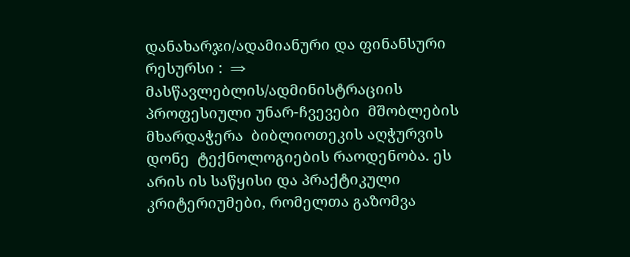დანახარჯი/ადამიანური და ფინანსური რესურსი :  ⇒ მასწავლებლის/ადმინისტრაციის პროფესიული უნარ-ჩვევები  მშობლების მხარდაჭერა  ბიბლიოთეკის აღჭურვის დონე  ტექნოლოგიების რაოდენობა. ეს არის ის საწყისი და პრაქტიკული კრიტერიუმები, რომელთა გაზომვა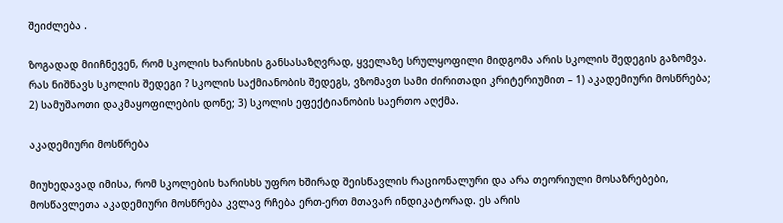შეიძლება .

ზოგადად მიიჩნევენ, რომ სკოლის ხარისხის განსასაზღვრად, ყველაზე სრულყოფილი მიდგომა არის სკოლის შედეგის გაზომვა.  რას ნიშნავს სკოლის შედეგი ? სკოლის საქმიანობის შედეგს, ვზომავთ სამი ძირითადი კრიტერიუმით – 1) აკადემიური მოსწრება; 2) სამუშაოთი დაკმაყოფილების დონე; 3) სკოლის ეფექტიანობის საერთო აღქმა.

აკადემიური მოსწრება

მიუხედავად იმისა, რომ სკოლების ხარისხს უფრო ხშირად შეისწავლის რაციონალური და არა თეორიული მოსაზრებები, მოსწავლეთა აკადემიური მოსწრება კვლავ რჩება ერთ-ერთ მთავარ ინდიკატორად. ეს არის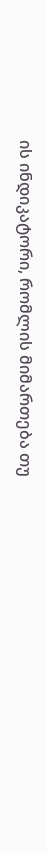ის ინდიკატორი, რომლის მიმართება თუ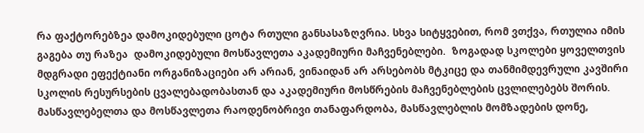რა ფაქტორებზეა დამოკიდებული ცოტა რთული განსასაზღვრია. სხვა სიტყვებით, რომ ვთქვა, რთულია იმის გაგება თუ რაზეა  დამოკიდებული მოსწავლეთა აკადემიური მაჩვენებლები.  ზოგადად სკოლები ყოველთვის  მდგრადი ეფექტიანი ორგანიზაციები არ არიან, ვინაიდან არ არსებობს მტკიცე და თანმიმდევრული კავშირი სკოლის რესურსების ცვალებადობასთან და აკადემიური მოსწრების მაჩვენებლების ცვლილებებს შორის. მასწავლებელთა და მოსწავლეთა რაოდენობრივი თანაფარდობა, მასწავლებლის მომზადების დონე,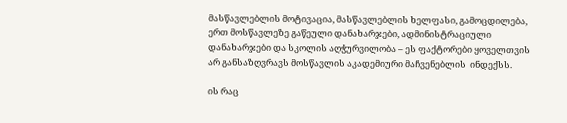მასწავლებლის მოტივაცია, მასწავლებლის ხელფასი, გამოცდილება, ერთ მოსწავლეზე გაწეული დანახარჯები, ადმინისტრაციული დანახარჯები და სკოლის აღჭურვილობა – ეს ფაქტორები ყოველთვის არ განსაზღვრავს მოსწავლის აკადემიური მაჩვენებლის  ინდექსს.

ის რაც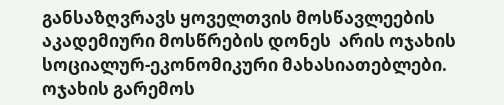განსაზღვრავს ყოველთვის მოსწავლეების აკადემიური მოსწრების დონეს  არის ოჯახის სოციალურ-ეკონომიკური მახასიათებლები. ოჯახის გარემოს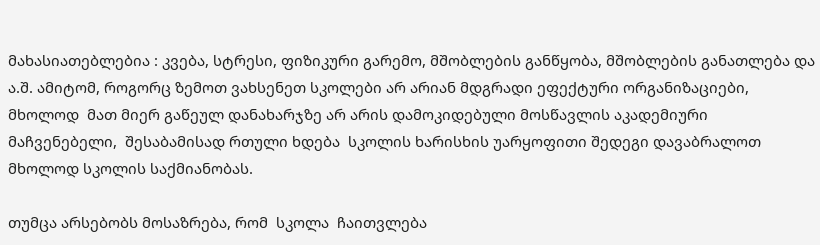მახასიათებლებია : კვება, სტრესი, ფიზიკური გარემო, მშობლების განწყობა, მშობლების განათლება და ა.შ. ამიტომ, როგორც ზემოთ ვახსენეთ სკოლები არ არიან მდგრადი ეფექტური ორგანიზაციები, მხოლოდ  მათ მიერ გაწეულ დანახარჯზე არ არის დამოკიდებული მოსწავლის აკადემიური მაჩვენებელი,  შესაბამისად რთული ხდება  სკოლის ხარისხის უარყოფითი შედეგი დავაბრალოთ მხოლოდ სკოლის საქმიანობას.

თუმცა არსებობს მოსაზრება, რომ  სკოლა  ჩაითვლება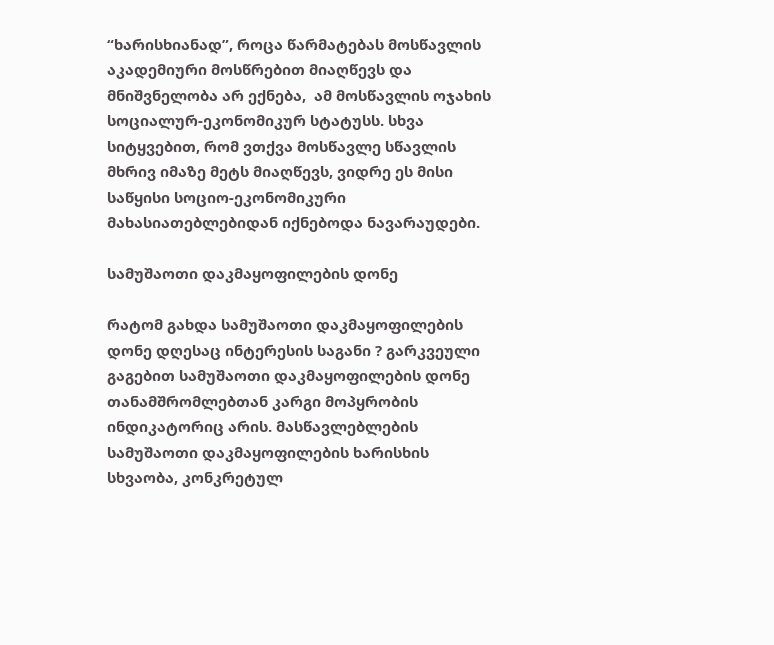“ხარისხიანად”, როცა წარმატებას მოსწავლის აკადემიური მოსწრებით მიაღწევს და მნიშვნელობა არ ექნება,  ამ მოსწავლის ოჯახის სოციალურ-ეკონომიკურ სტატუსს. სხვა სიტყვებით, რომ ვთქვა მოსწავლე სწავლის მხრივ იმაზე მეტს მიაღწევს, ვიდრე ეს მისი საწყისი სოციო-ეკონომიკური მახასიათებლებიდან იქნებოდა ნავარაუდები.

სამუშაოთი დაკმაყოფილების დონე

რატომ გახდა სამუშაოთი დაკმაყოფილების დონე დღესაც ინტერესის საგანი ? გარკვეული გაგებით სამუშაოთი დაკმაყოფილების დონე თანამშრომლებთან კარგი მოპყრობის ინდიკატორიც არის. მასწავლებლების სამუშაოთი დაკმაყოფილების ხარისხის სხვაობა, კონკრეტულ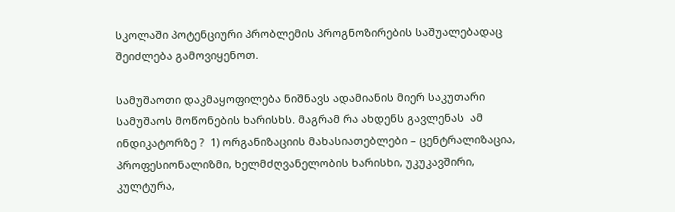სკოლაში პოტენციური პრობლემის პროგნოზირების საშუალებადაც შეიძლება გამოვიყენოთ.

სამუშაოთი დაკმაყოფილება ნიშნავს ადამიანის მიერ საკუთარი სამუშაოს მოწონების ხარისხს. მაგრამ რა ახდენს გავლენას  ამ ინდიკატორზე ?  1) ორგანიზაციის მახასიათებლები – ცენტრალიზაცია, პროფესიონალიზმი, ხელმძღვანელობის ხარისხი, უკუკავშირი, კულტურა,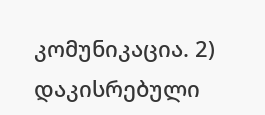კომუნიკაცია. 2) დაკისრებული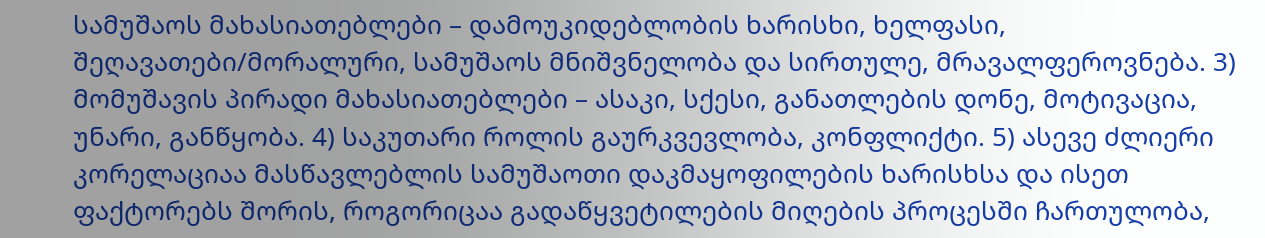სამუშაოს მახასიათებლები – დამოუკიდებლობის ხარისხი, ხელფასი, შეღავათები/მორალური, სამუშაოს მნიშვნელობა და სირთულე, მრავალფეროვნება. 3) მომუშავის პირადი მახასიათებლები – ასაკი, სქესი, განათლების დონე, მოტივაცია, უნარი, განწყობა. 4) საკუთარი როლის გაურკვევლობა, კონფლიქტი. 5) ასევე ძლიერი კორელაციაა მასწავლებლის სამუშაოთი დაკმაყოფილების ხარისხსა და ისეთ ფაქტორებს შორის, როგორიცაა გადაწყვეტილების მიღების პროცესში ჩართულობა,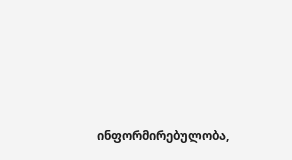ინფორმირებულობა,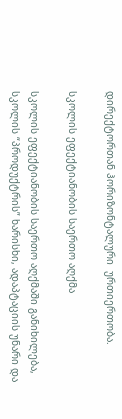დირექტორთან ჰორიზონტალური  ურთიერთობა.

სკოლის ეფექტიანობის საერთო აღქმა

სკოლის ეფექტიანობის საერთო აღქმაში განიხილება, სკოლის “პროდუქტრის” ხარისხი, ადაპტაციის უნარი და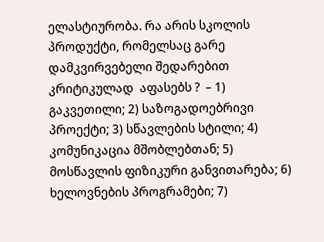ელასტიურობა. რა არის სკოლის პროდუქტი, რომელსაც გარე დამკვირვებელი შედარებით კრიტიკულად  აფასებს ?  – 1) გაკვეთილი; 2) საზოგადოებრივი პროექტი; 3) სწავლების სტილი; 4) კომუნიკაცია მშობლებთან; 5) მოსწავლის ფიზიკური განვითარება; 6) ხელოვნების პროგრამები; 7)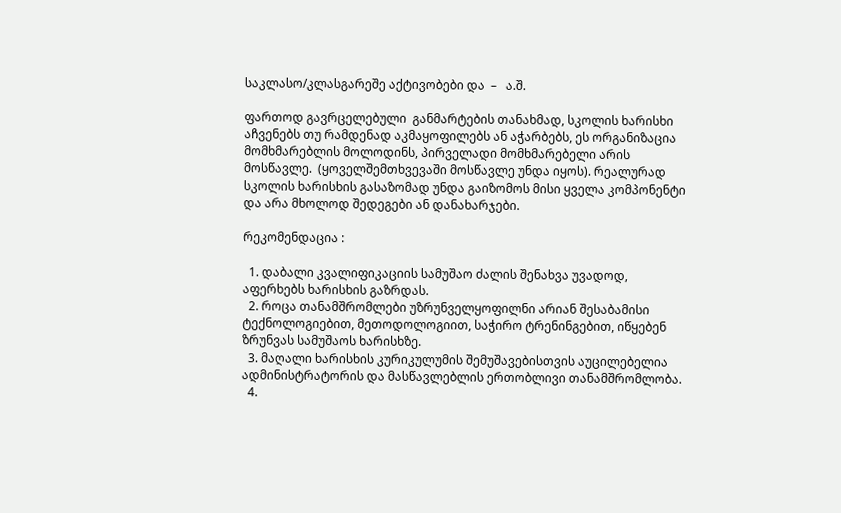საკლასო/კლასგარეშე აქტივობები და  –   ა.შ.

ფართოდ გავრცელებული  განმარტების თანახმად, სკოლის ხარისხი აჩვენებს თუ რამდენად აკმაყოფილებს ან აჭარბებს, ეს ორგანიზაცია მომხმარებლის მოლოდინს, პირველადი მომხმარებელი არის მოსწავლე.  (ყოველშემთხვევაში მოსწავლე უნდა იყოს). რეალურად სკოლის ხარისხის გასაზომად უნდა გაიზომოს მისი ყველა კომპონენტი და არა მხოლოდ შედეგები ან დანახარჯები.

რეკომენდაცია :

  1. დაბალი კვალიფიკაციის სამუშაო ძალის შენახვა უვადოდ, აფერხებს ხარისხის გაზრდას.
  2. როცა თანამშრომლები უზრუნველყოფილნი არიან შესაბამისი ტექნოლოგიებით, მეთოდოლოგიით, საჭირო ტრენინგებით, იწყებენ ზრუნვას სამუშაოს ხარისხზე.
  3. მაღალი ხარისხის კურიკულუმის შემუშავებისთვის აუცილებელია ადმინისტრატორის და მასწავლებლის ერთობლივი თანამშრომლობა.
  4.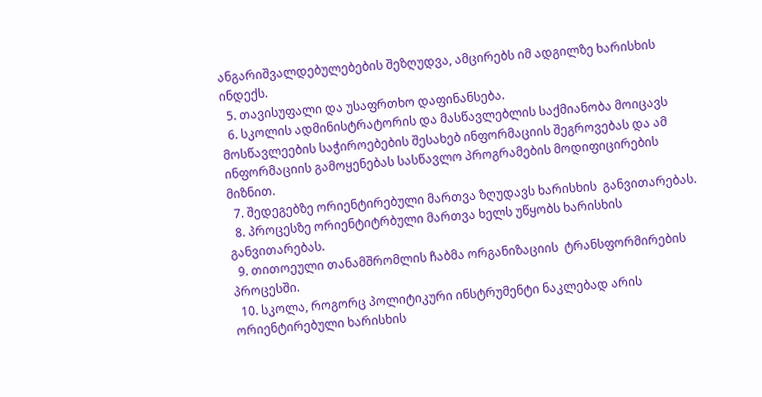ანგარიშვალდებულებების შეზღუდვა, ამცირებს იმ ადგილზე ხარისხის ინდექს.
  5. თავისუფალი და უსაფრთხო დაფინანსება.
  6. სკოლის ადმინისტრატორის და მასწავლებლის საქმიანობა მოიცავს მოსწავლეების საჭიროებების შესახებ ინფორმაციის შეგროვებას და ამ ინფორმაციის გამოყენებას სასწავლო პროგრამების მოდიფიცირების მიზნით.
  7. შედეგებზე ორიენტირებული მართვა ზღუდავს ხარისხის  განვითარებას.
  8. პროცესზე ორიენტიტრბული მართვა ხელს უწყობს ხარისხის განვითარებას.
  9. თითოეული თანამშრომლის ჩაბმა ორგანიზაციის  ტრანსფორმირების პროცესში.
  10. სკოლა, როგორც პოლიტიკური ინსტრუმენტი ნაკლებად არის ორიენტირებული ხარისხის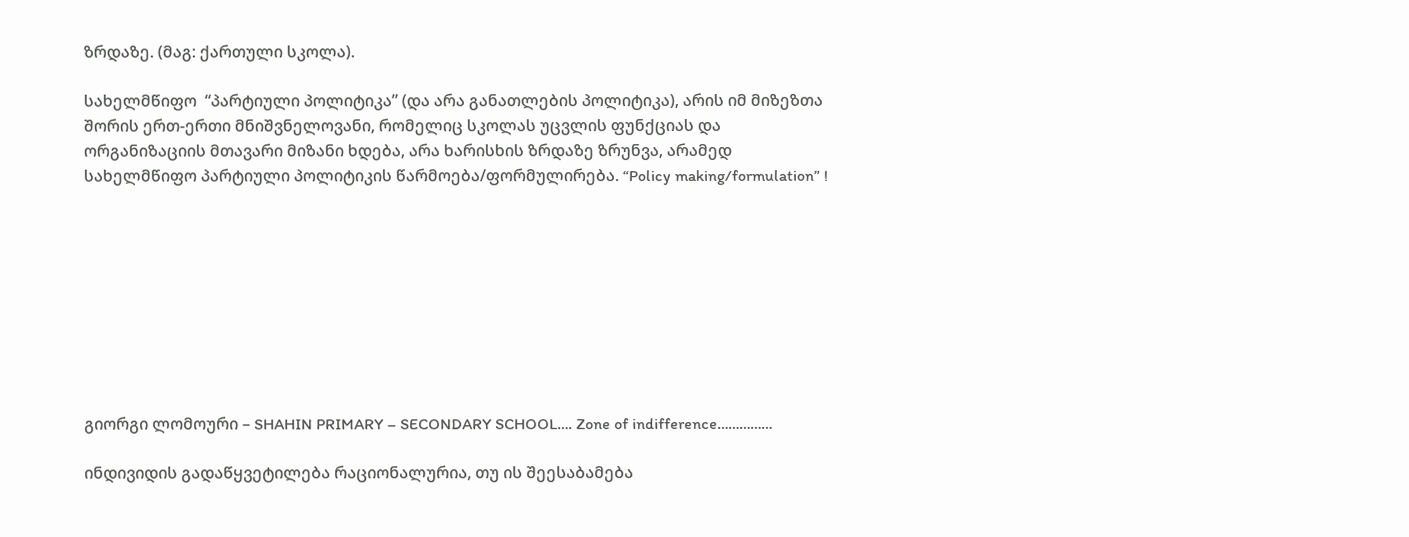ზრდაზე. (მაგ: ქართული სკოლა).

სახელმწიფო  “პარტიული პოლიტიკა” (და არა განათლების პოლიტიკა), არის იმ მიზეზთა შორის ერთ-ერთი მნიშვნელოვანი, რომელიც სკოლას უცვლის ფუნქციას და ორგანიზაციის მთავარი მიზანი ხდება, არა ხარისხის ზრდაზე ზრუნვა, არამედ  სახელმწიფო პარტიული პოლიტიკის წარმოება/ფორმულირება. “Policy making/formulation” !









გიორგი ლომოური – SHAHIN PRIMARY – SECONDARY SCHOOL…. Zone of indifference……………

ინდივიდის გადაწყვეტილება რაციონალურია, თუ ის შეესაბამება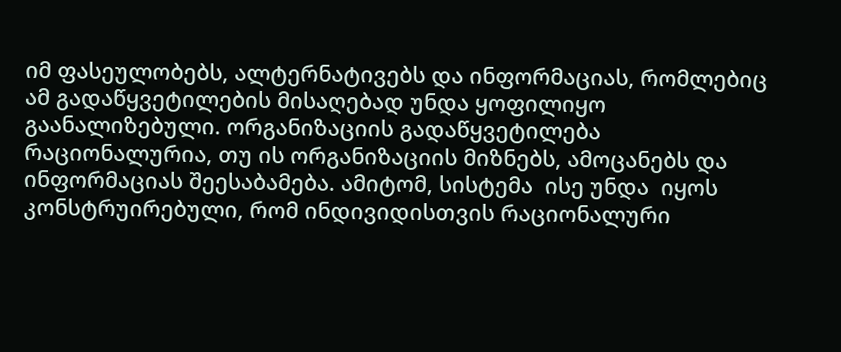იმ ფასეულობებს, ალტერნატივებს და ინფორმაციას, რომლებიც ამ გადაწყვეტილების მისაღებად უნდა ყოფილიყო გაანალიზებული. ორგანიზაციის გადაწყვეტილება რაციონალურია, თუ ის ორგანიზაციის მიზნებს, ამოცანებს და ინფორმაციას შეესაბამება. ამიტომ, სისტემა  ისე უნდა  იყოს კონსტრუირებული, რომ ინდივიდისთვის რაციონალური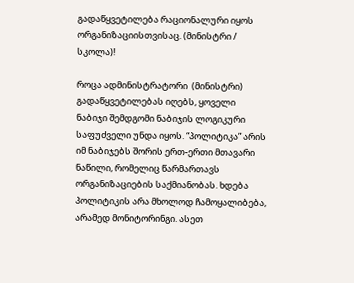გადაწყვეტილება რაციონალური იყოს ორგანიზაციისთვისაც. (მინისტრი / სკოლა)!

როცა ადმინისტრატორი  (მინისტრი)  გადაწყვეტილებას იღებს, ყოველი ნაბიჯი შემდგომი ნაბიჯის ლოგიკური საფუძველი უნდა იყოს. “პოლიტიკა” არის იმ ნაბიჯებს შორის ერთ-ერთი მთავარი  ნაწილი, რომელიც წარმართავს ორგანიზაციების საქმიანობას. ხდება პოლიტიკის არა მხოლოდ ჩამოყალიბება, არამედ მონიტორინგი. ასეთ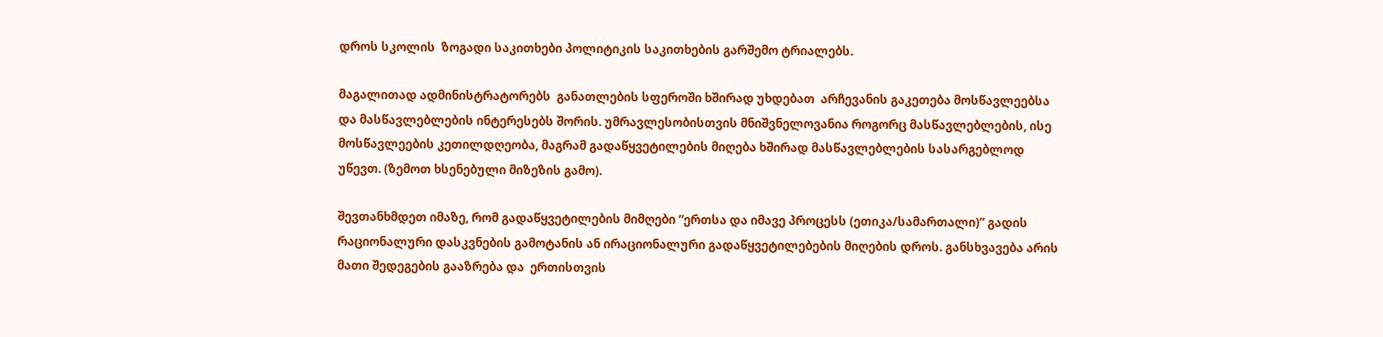დროს სკოლის  ზოგადი საკითხები პოლიტიკის საკითხების გარშემო ტრიალებს.

მაგალითად ადმინისტრატორებს  განათლების სფეროში ხშირად უხდებათ  არჩევანის გაკეთება მოსწავლეებსა და მასწავლებლების ინტერესებს შორის. უმრავლესობისთვის მნიშვნელოვანია როგორც მასწავლებლების, ისე მოსწავლეების კეთილდღეობა, მაგრამ გადაწყვეტილების მიღება ხშირად მასწავლებლების სასარგებლოდ უწევთ. (ზემოთ ხსენებული მიზეზის გამო).

შევთანხმდეთ იმაზე, რომ გადაწყვეტილების მიმღები “ერთსა და იმავე პროცესს (ეთიკა/სამართალი)” გადის რაციონალური დასკვნების გამოტანის ან ირაციონალური გადაწყვეტილებების მიღების დროს. განსხვავება არის მათი შედეგების გააზრება და  ერთისთვის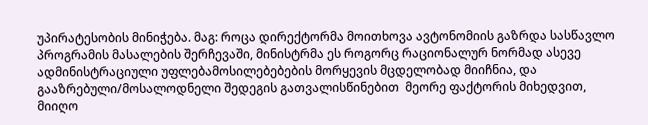უპირატესობის მინიჭება. მაგ: როცა დირექტორმა მოითხოვა ავტონომიის გაზრდა სასწავლო პროგრამის მასალების შერჩევაში, მინისტრმა ეს როგორც რაციონალურ ნორმად ასევე ადმინისტრაციული უფლებამოსილებებების მორყევის მცდელობად მიიჩნია, და გააზრებული/მოსალოდნელი შედეგის გათვალისწინებით  მეორე ფაქტორის მიხედვით, მიიღო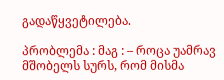გადაწყვეტილება.

პრობლემა : მაგ : – როცა უამრავ მშობელს სურს, რომ მისმა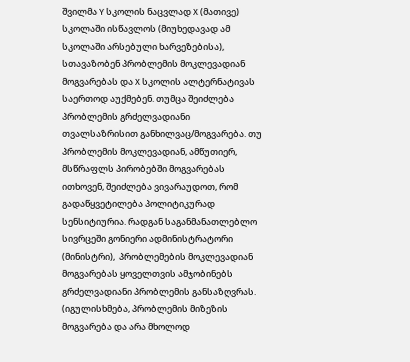შვილმა Y სკოლის ნაცვლად X (მათივე) სკოლაში ისწავლოს (მიუხედავად ამ სკოლაში არსებული ხარვეზებისა), სთავაზობენ პრობლემის მოკლევადიან მოგვარებას და X სკოლის ალტერნატივას საერთოდ აუქმებენ. თუმცა შეიძლება პრობლემის გრძელვადიანი თვალსაზრისით განხილვაც/მოგვარება. თუ პრობლემის მოკლევადიან, ამწუთიერ, მსწრაფლს პირობებში მოგვარებას ითხოვენ, შეიძლება ვივარაუდოთ, რომ გადაწყვეტილება პოლიტიკურად  სენსიტიურია. რადგან საგანმანათლებლო სივრცეში გონიერი ადმინისტრატორი (მინისტრი),  პრობლემების მოკლევადიან მოგვარებას ყოველთვის ამჯობინებს გრძელვადიანი პრობლემის განსაზღვრას. (იგულისხმება, პრობლემის მიზეზის მოგვარება და არა მხოლოდ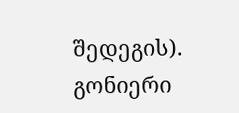შედეგის).  გონიერი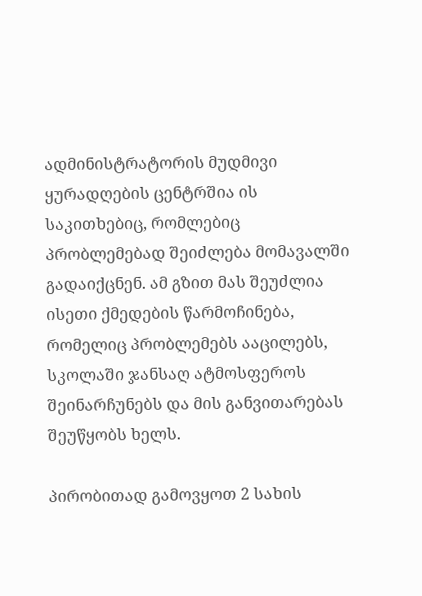ადმინისტრატორის მუდმივი ყურადღების ცენტრშია ის საკითხებიც, რომლებიც პრობლემებად შეიძლება მომავალში გადაიქცნენ. ამ გზით მას შეუძლია ისეთი ქმედების წარმოჩინება, რომელიც პრობლემებს ააცილებს, სკოლაში ჯანსაღ ატმოსფეროს შეინარჩუნებს და მის განვითარებას შეუწყობს ხელს.

პირობითად გამოვყოთ 2 სახის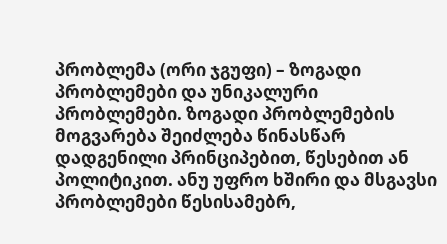პრობლემა (ორი ჯგუფი) – ზოგადი პრობლემები და უნიკალური პრობლემები. ზოგადი პრობლემების მოგვარება შეიძლება წინასწარ დადგენილი პრინციპებით, წესებით ან პოლიტიკით. ანუ უფრო ხშირი და მსგავსი  პრობლემები წესისამებრ,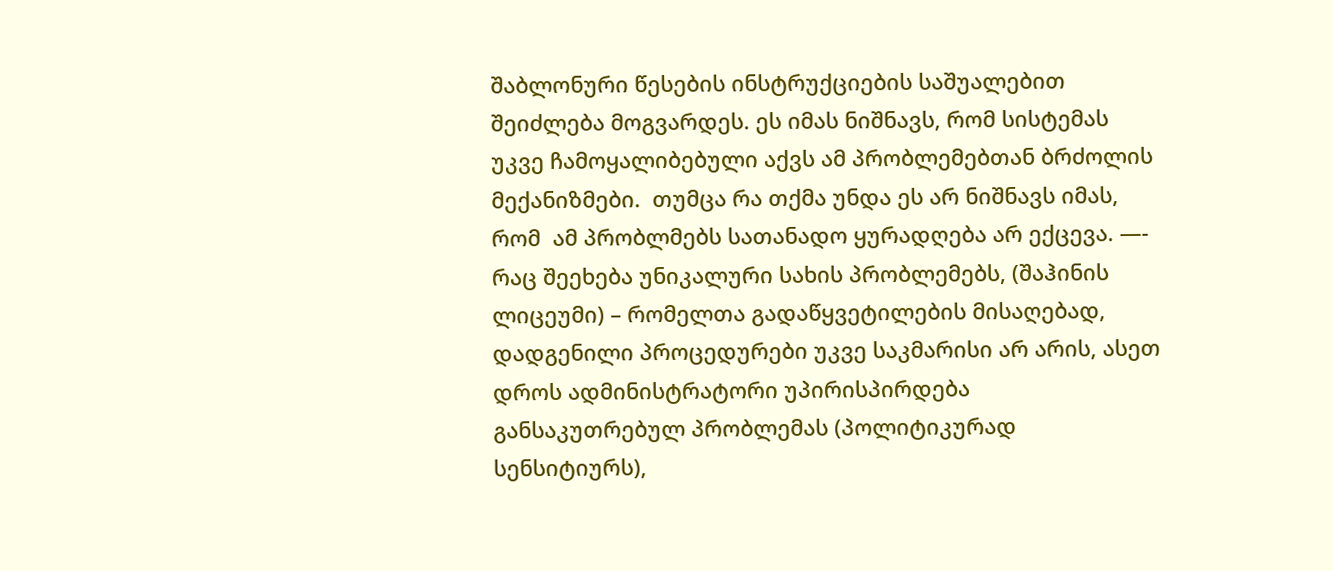შაბლონური წესების ინსტრუქციების საშუალებით შეიძლება მოგვარდეს. ეს იმას ნიშნავს, რომ სისტემას უკვე ჩამოყალიბებული აქვს ამ პრობლემებთან ბრძოლის მექანიზმები.  თუმცა რა თქმა უნდა ეს არ ნიშნავს იმას, რომ  ამ პრობლმებს სათანადო ყურადღება არ ექცევა. —- რაც შეეხება უნიკალური სახის პრობლემებს, (შაჰინის ლიცეუმი) – რომელთა გადაწყვეტილების მისაღებად, დადგენილი პროცედურები უკვე საკმარისი არ არის, ასეთ დროს ადმინისტრატორი უპირისპირდება განსაკუთრებულ პრობლემას (პოლიტიკურად სენსიტიურს),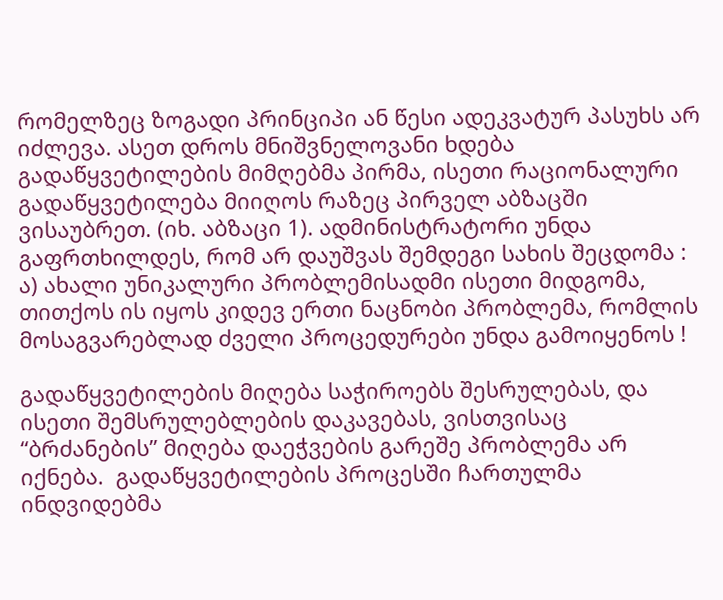რომელზეც ზოგადი პრინციპი ან წესი ადეკვატურ პასუხს არ იძლევა. ასეთ დროს მნიშვნელოვანი ხდება  გადაწყვეტილების მიმღებმა პირმა, ისეთი რაციონალური  გადაწყვეტილება მიიღოს რაზეც პირველ აბზაცში ვისაუბრეთ. (იხ. აბზაცი 1). ადმინისტრატორი უნდა გაფრთხილდეს, რომ არ დაუშვას შემდეგი სახის შეცდომა : ა) ახალი უნიკალური პრობლემისადმი ისეთი მიდგომა, თითქოს ის იყოს კიდევ ერთი ნაცნობი პრობლემა, რომლის მოსაგვარებლად ძველი პროცედურები უნდა გამოიყენოს !

გადაწყვეტილების მიღება საჭიროებს შესრულებას, და ისეთი შემსრულებლების დაკავებას, ვისთვისაც “ბრძანების” მიღება დაეჭვების გარეშე პრობლემა არ იქნება.  გადაწყვეტილების პროცესში ჩართულმა ინდვიდებმა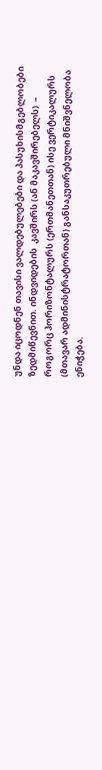უნდა იცოდნენ თავისი ვალდებულებები და პასუხისმგებლობები ზედმიწევნით. ინდვიდების  კავშირს (ან მაკავშირებელს)  – როგორც ჰორიზონტალურს (ერთმანეთთან) ისე ვერტიკალურს (მთავარ ადმინისტრატორთან) განსაკუთრებული მნიშვნელობა ენიჭება.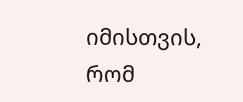იმისთვის, რომ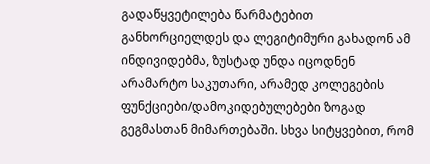გადაწყვეტილება წარმატებით განხორციელდეს და ლეგიტიმური გახადონ ამ ინდივიდებმა, ზუსტად უნდა იცოდნენ არამარტო საკუთარი, არამედ კოლეგების ფუნქციები/დამოკიდებულებები ზოგად გეგმასთან მიმართებაში. სხვა სიტყვებით, რომ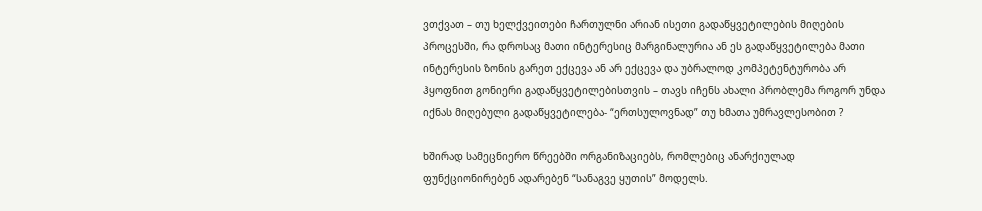ვთქვათ – თუ ხელქვეითები ჩართულნი არიან ისეთი გადაწყვეტილების მიღების პროცესში, რა დროსაც მათი ინტერესიც მარგინალურია ან ეს გადაწყვეტილება მათი ინტერესის ზონის გარეთ ექცევა ან არ ექცევა და უბრალოდ კომპეტენტურობა არ ჰყოფნით გონიერი გადაწყვეტილებისთვის – თავს იჩენს ახალი პრობლემა როგორ უნდა იქნას მიღებული გადაწყვეტილება- “ერთსულოვნად” თუ ხმათა უმრავლესობით ?

ხშირად სამეცნიერო წრეებში ორგანიზაციებს, რომლებიც ანარქიულად ფუნქციონირებენ ადარებენ “სანაგვე ყუთის” მოდელს.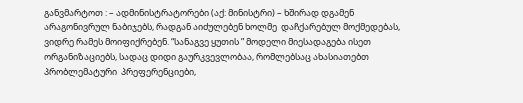განვმარტოთ : – ადმინისტრატორები (აქ: მინისტრი) – ხშირად დგამენ არაგონივრულ ნაბიჯებს, რადგან აიძულებენ ხოლმე  დაჩქარებულ მოქმედებას, ვიდრე რამეს მოიფიქრებენ. “სანაგვე ყუთის ” მოდელი მიესადაგება ისეთ ორგანიზაციებს, სადაც დიდი გაურკვევლობაა, რომლებსაც ახასიათებთ პრობლემატური  პრეფერენციები,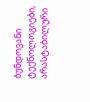ბუნდოვანი ტექნოლოგიები, არასტაბილური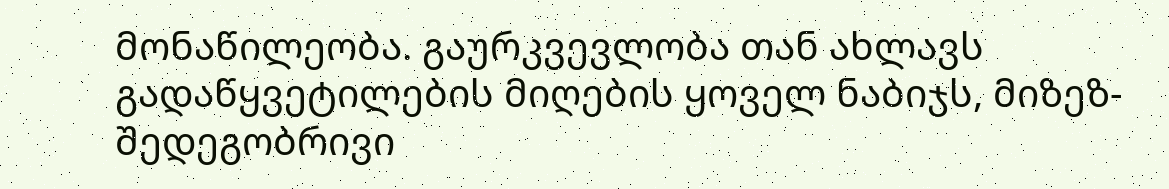მონაწილეობა. გაურკვევლობა თან ახლავს გადაწყვეტილების მიღების ყოველ ნაბიჯს, მიზეზ-შედეგობრივი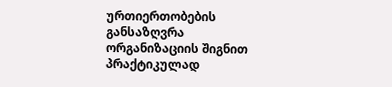ურთიერთობების  განსაზღვრა ორგანიზაციის შიგნით პრაქტიკულად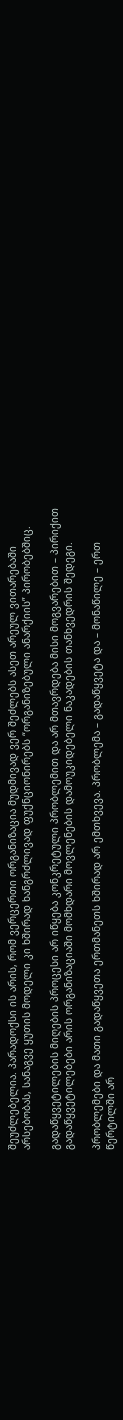შეუძლებელია. პარადოქსი ის არის, რომ ვერცერთი ორგანიზაცია მუდმივად ვერ შეძლებს ასეთ არეულ ვითარებაში არსებობას, სანაგვე ყუთის მოდელი კი ხშირად ხანგრძლივად ფუქნციონირებს “ორგანიზებული ანარქიის” პირობებშიც.

გადაწყვეტილების მიღების პროცესი არ იწყება კონკრეტული პრობლემით და არ მთავრდება მისი მოგვარებით – პირიქით გადაწყვეტილებები არის ორგანიზაციაში მომხდარი მოვლენების დამოუკიდებელი ნაკადების თანხვედრის შედეგი.

პრობლემები და მათი გადაწყვეთა ერთმანეთს ხშირად არ ემთხვევა. პრობლემა – გადაწყვეტა და – მონაწილე – ერთ წერტილში არ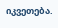იკვეთება.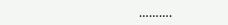……….